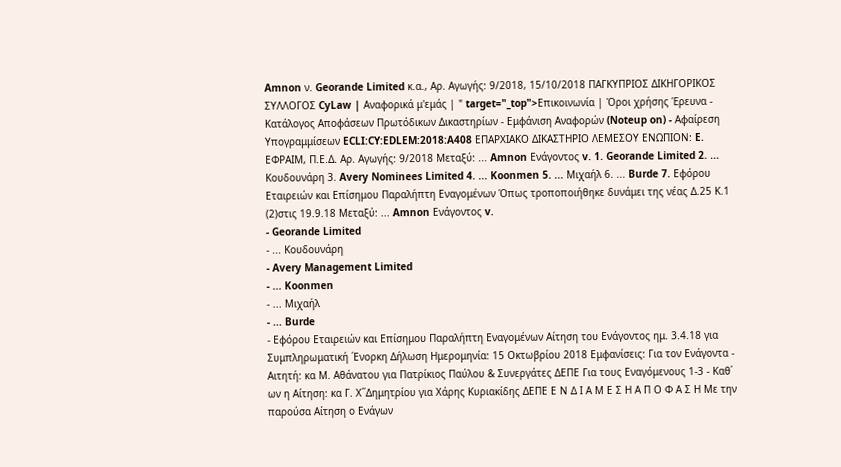Amnon ν. Georande Limited κ.α., Αρ. Αγωγής: 9/2018, 15/10/2018 ΠΑΓΚΥΠΡΙΟΣ ΔΙΚΗΓΟΡΙΚΟΣ ΣΥΛΛΟΓΟΣ CyLaw | Αναφορικά μ'εμάς | " target="_top">Επικοινωνία | Όροι χρήσης Έρευνα - Κατάλογος Αποφάσεων Πρωτόδικων Δικαστηρίων - Εμφάνιση Αναφορών (Noteup on) - Αφαίρεση Υπογραμμίσεων ECLI:CY:EDLEM:2018:A408 ΕΠΑΡΧΙΑΚΟ ΔΙΚΑΣΤΗΡΙΟ ΛΕΜΕΣΟΥ ΕΝΩΠΙΟΝ: E. ΕΦΡΑΙΜ, Π.Ε.Δ. Αρ. Αγωγής: 9/2018 Μεταξύ: ... Amnon Ενάγοντος v. 1. Georande Limited 2. ... Κουδουνάρη 3. Avery Nominees Limited 4. ... Koonmen 5. ... Μιχαήλ 6. ... Burde 7. Εφόρου Εταιρειών και Επίσημου Παραλήπτη Εναγομένων Όπως τροποποιήθηκε δυνάμει της νέας Δ.25 Κ.1
(2)στις 19.9.18 Μεταξύ: ... Amnon Ενάγοντος v.
- Georande Limited
- ... Κουδουνάρη
- Avery Management Limited
- ... Koonmen
- ... Μιχαήλ
- ... Burde
- Εφόρου Εταιρειών και Επίσημου Παραλήπτη Εναγομένων Αίτηση του Ενάγοντος ημ. 3.4.18 για Συμπληρωματική ΄Ενορκη Δήλωση Ημερομηνία: 15 Οκτωβρίου 2018 Εμφανίσεις: Για τον Ενάγοντα - Αιτητή: κα Μ. Αθάνατου για Πατρίκιος Παύλου & Συνεργάτες ΔΕΠΕ Για τους Εναγόμενους 1-3 - Καθ΄ ων η Αίτηση: κα Γ. Χ΄΄Δημητρίου για Χάρης Κυριακίδης ΔΕΠΕ Ε Ν Δ Ι Α Μ Ε Σ Η Α Π Ο Φ Α Σ Η Με την παρούσα Αίτηση ο Ενάγων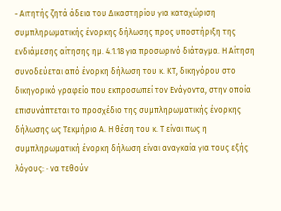- Αιτητής ζητά άδεια του Δικαστηρίου για καταχώριση συμπληρωματικής ένορκης δήλωσης προς υποστήριξη της ενδιάμεσης αίτησης ημ. 4.1.18 για προσωρινό διάταγμα. Η Αίτηση συνοδεύεται από ένορκη δήλωση του κ. ΚΤ, δικηγόρου στο δικηγορικό γραφείο που εκπροσωπεί τον Ενάγοντα, στην οποία επισυνάπτεται το προσχέδιο της συμπληρωματικής ένορκης δήλωσης ως Τεκμήριο Α. Η θέση του κ. Τ είναι πως η συμπληρωματική ένορκη δήλωση είναι αναγκαία για τους εξής λόγους: · να τεθούν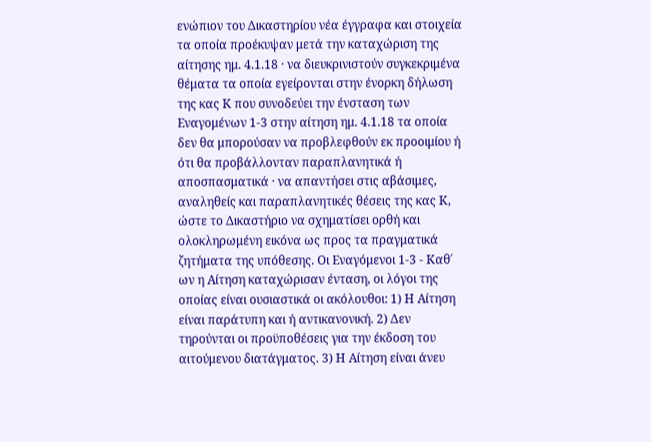ενώπιον του Δικαστηρίου νέα έγγραφα και στοιχεία τα οποία προέκυψαν μετά την καταχώριση της αίτησης ημ. 4.1.18 · να διευκρινιστούν συγκεκριμένα θέματα τα οποία εγείρονται στην ένορκη δήλωση της κας Κ που συνοδεύει την ένσταση των Εναγομένων 1-3 στην αίτηση ημ. 4.1.18 τα οποία δεν θα μπορούσαν να προβλεφθούν εκ προοιμίου ή ότι θα προβάλλονταν παραπλανητικά ή αποσπασματικά · να απαντήσει στις αβάσιμες, αναληθείς και παραπλανητικές θέσεις της κας Κ, ώστε το Δικαστήριο να σχηματίσει ορθή και ολοκληρωμένη εικόνα ως προς τα πραγματικά ζητήματα της υπόθεσης. Οι Εναγόμενοι 1-3 - Καθ΄ ων η Αίτηση καταχώρισαν ένταση, οι λόγοι της οποίας είναι ουσιαστικά οι ακόλουθοι: 1) Η Αίτηση είναι παράτυπη και ή αντικανονική. 2) Δεν τηρούνται οι προϋποθέσεις για την έκδοση του αιτούμενου διατάγματος. 3) Η Αίτηση είναι άνευ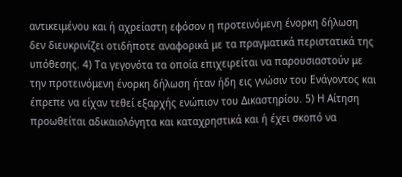αντικειμένου και ή αχρείαστη εφόσον η προτεινόμενη ένορκη δήλωση δεν διευκρινίζει οτιδήποτε αναφορικά με τα πραγματικά περιστατικά της υπόθεσης. 4) Τα γεγονότα τα οποία επιχειρείται να παρουσιαστούν με την προτεινόμενη ένορκη δήλωση ήταν ήδη εις γνώσιν του Ενάγοντος και έπρεπε να είχαν τεθεί εξαρχής ενώπιον του Δικαστηρίου. 5) Η Αίτηση προωθείται αδικαιολόγητα και καταχρηστικά και ή έχει σκοπό να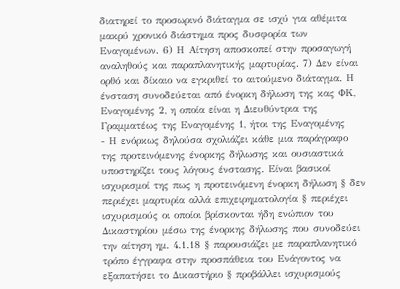διατηρεί το προσωρινό διάταγμα σε ισχύ για αθέμιτα μακρύ χρονικό διάστημα προς δυσφορία των Εναγομένων. 6) Η Αίτηση αποσκοπεί στην προσαγωγή αναληθούς και παραπλανητικής μαρτυρίας. 7) Δεν είναι ορθό και δίκαιο να εγκριθεί το αιτούμενο διάταγμα. Η ένσταση συνοδεύεται από ένορκη δήλωση της κας ΦΚ, Εναγομένης 2, η οποία είναι η Διευθύντρια της Γραμματέως της Εναγομένης 1, ήτοι της Εναγομένης
- Η ενόρκως δηλούσα σχολιάζει κάθε μια παράγραφο της προτεινόμενης ένορκης δήλωσης και ουσιαστικά υποστηρίζει τους λόγους ένστασης. Είναι βασικοί ισχυρισμοί της πως η προτεινόμενη ένορκη δήλωση § δεν περιέχει μαρτυρία αλλά επιχειρηματολογία § περιέχει ισχυρισμούς οι οποίοι βρίσκονται ήδη ενώπιον του Δικαστηρίου μέσω της ένορκης δήλωσης που συνοδεύει την αίτηση ημ. 4.1.18 § παρουσιάζει με παραπλανητικό τρόπο έγγραφα στην προσπάθεια του Ενάγοντος να εξαπατήσει το Δικαστήριο § προβάλλει ισχυρισμούς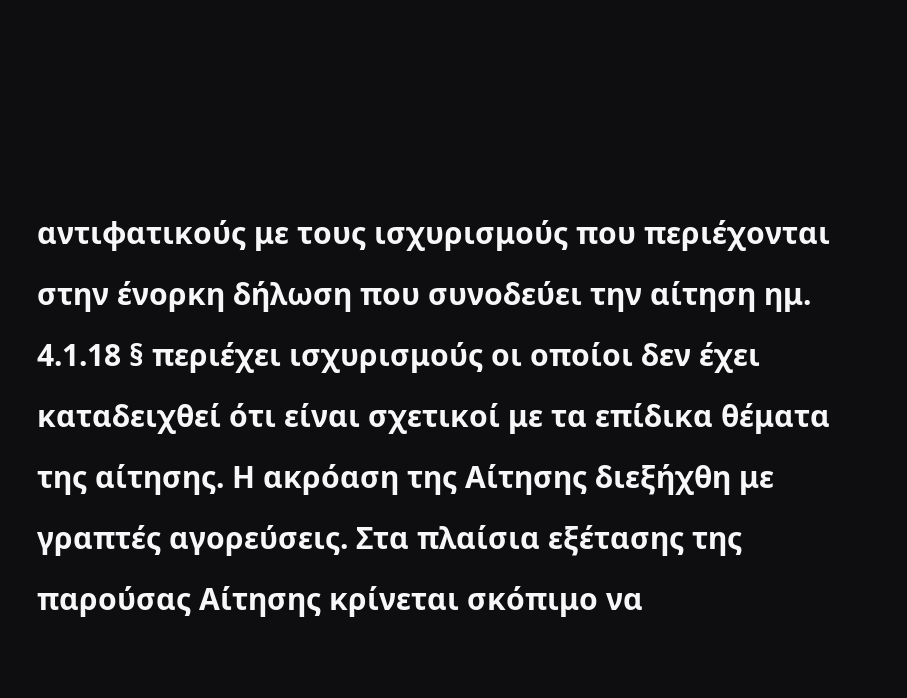αντιφατικούς με τους ισχυρισμούς που περιέχονται στην ένορκη δήλωση που συνοδεύει την αίτηση ημ. 4.1.18 § περιέχει ισχυρισμούς οι οποίοι δεν έχει καταδειχθεί ότι είναι σχετικοί με τα επίδικα θέματα της αίτησης. Η ακρόαση της Αίτησης διεξήχθη με γραπτές αγορεύσεις. Στα πλαίσια εξέτασης της παρούσας Αίτησης κρίνεται σκόπιμο να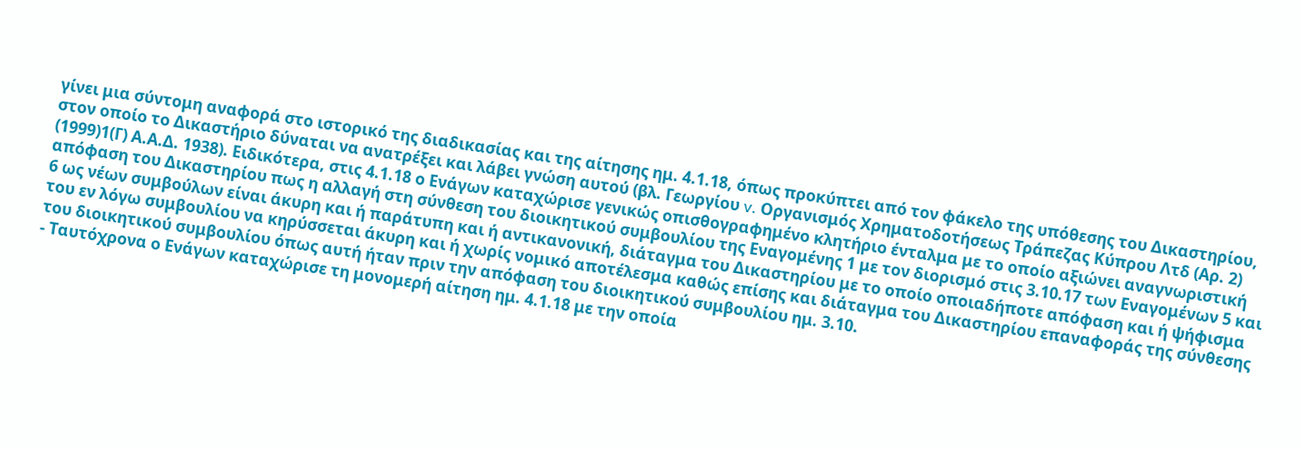γίνει μια σύντομη αναφορά στο ιστορικό της διαδικασίας και της αίτησης ημ. 4.1.18, όπως προκύπτει από τον φάκελο της υπόθεσης του Δικαστηρίου, στον οποίο το Δικαστήριο δύναται να ανατρέξει και λάβει γνώση αυτού (βλ. Γεωργίου v. Οργανισμός Χρηματοδοτήσεως Τράπεζας Κύπρου Λτδ (Αρ. 2)
(1999)1(Γ) Α.Α.Δ. 1938). Ειδικότερα, στις 4.1.18 ο Ενάγων καταχώρισε γενικώς οπισθογραφημένο κλητήριο ένταλμα με το οποίο αξιώνει αναγνωριστική απόφαση του Δικαστηρίου πως η αλλαγή στη σύνθεση του διοικητικού συμβουλίου της Εναγομένης 1 με τον διορισμό στις 3.10.17 των Εναγομένων 5 και 6 ως νέων συμβούλων είναι άκυρη και ή παράτυπη και ή αντικανονική, διάταγμα του Δικαστηρίου με το οποίο οποιαδήποτε απόφαση και ή ψήφισμα του εν λόγω συμβουλίου να κηρύσσεται άκυρη και ή χωρίς νομικό αποτέλεσμα καθώς επίσης και διάταγμα του Δικαστηρίου επαναφοράς της σύνθεσης του διοικητικού συμβουλίου όπως αυτή ήταν πριν την απόφαση του διοικητικού συμβουλίου ημ. 3.10.
- Ταυτόχρονα ο Ενάγων καταχώρισε τη μονομερή αίτηση ημ. 4.1.18 με την οποία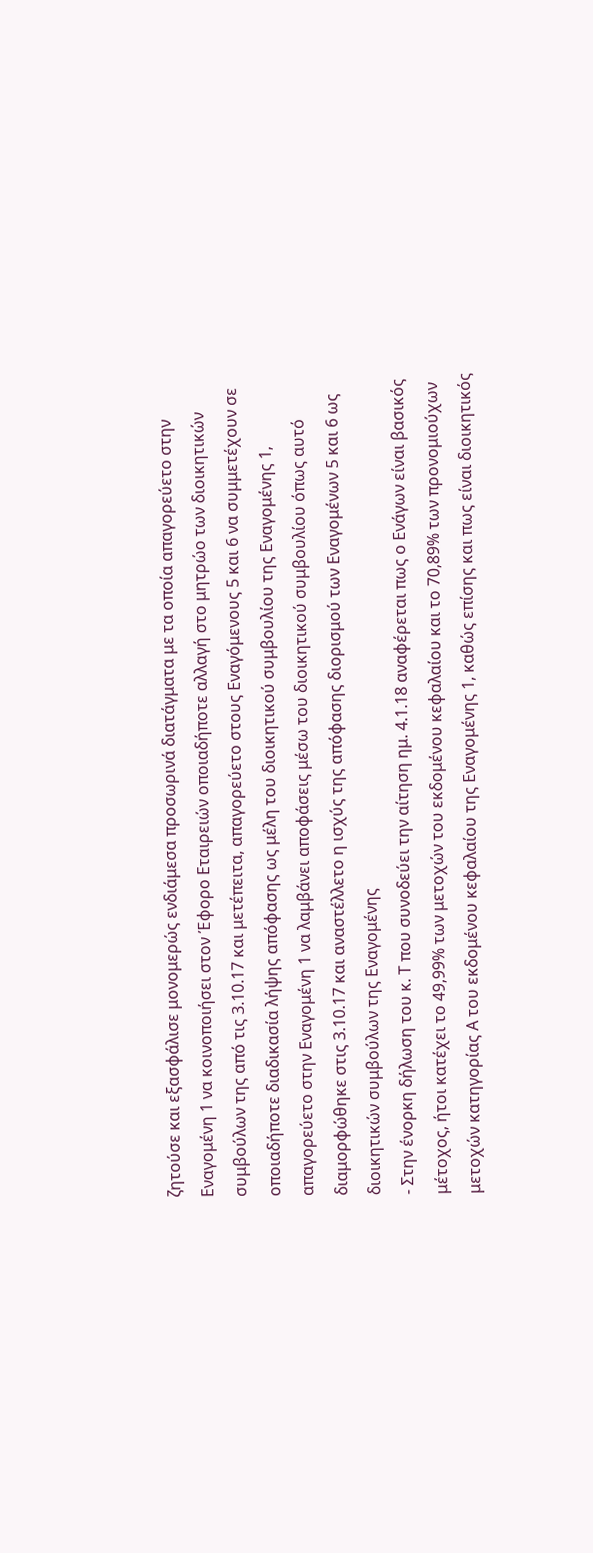ζητούσε και εξασφάλισε μονομερώς ενδιάμεσα προσωρινά διατάγματα με τα οποία απαγορεύετο στην Εναγομένη 1 να κοινοποιήσει στον Έφορο Εταιρειών οποιαδήποτε αλλαγή στο μητρώο των διοικητικών συμβούλων της από τις 3.10.17 και μετέπειτα, απαγορεύετο στους Εναγόμενους 5 και 6 να συμμετέχουν σε οποιαδήποτε διαδικασία λήψης απόφασης ως μέλη του διοικητικού συμβουλίου της Εναγομένης 1, απαγορεύετο στην Εναγομένη 1 να λαμβάνει αποφάσεις μέσω του διοικητικού συμβουλίου όπως αυτό διαμορφώθηκε στις 3.10.17 και αναστέλλετο η ισχύς της απόφασης διορισμού των Εναγομένων 5 και 6 ως διοικητικών συμβούλων της Εναγομένης
- Στην ένορκη δήλωση του κ. Τ που συνοδεύει την αίτηση ημ. 4.1.18 αναφέρεται πως ο Ενάγων είναι βασικός μέτοχος, ήτοι κατέχει το 49,99% των μετοχών του εκδομένου κεφαλαίου και το 70,89% των προνομιούχων μετοχών κατηγορίας Α του εκδομένου κεφαλαίου της Εναγομένης 1, καθώς επίσης και πως είναι διοικητικός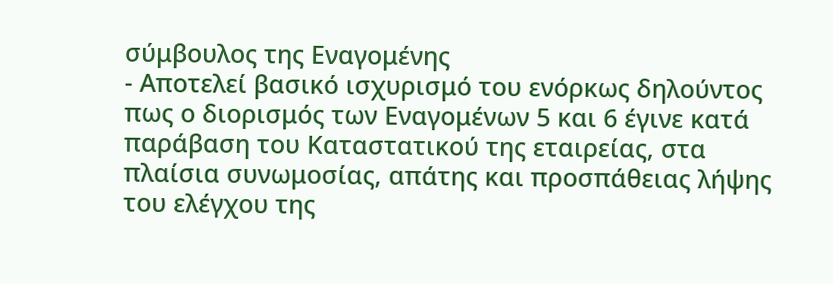σύμβουλος της Εναγομένης
- Αποτελεί βασικό ισχυρισμό του ενόρκως δηλούντος πως ο διορισμός των Εναγομένων 5 και 6 έγινε κατά παράβαση του Καταστατικού της εταιρείας, στα πλαίσια συνωμοσίας, απάτης και προσπάθειας λήψης του ελέγχου της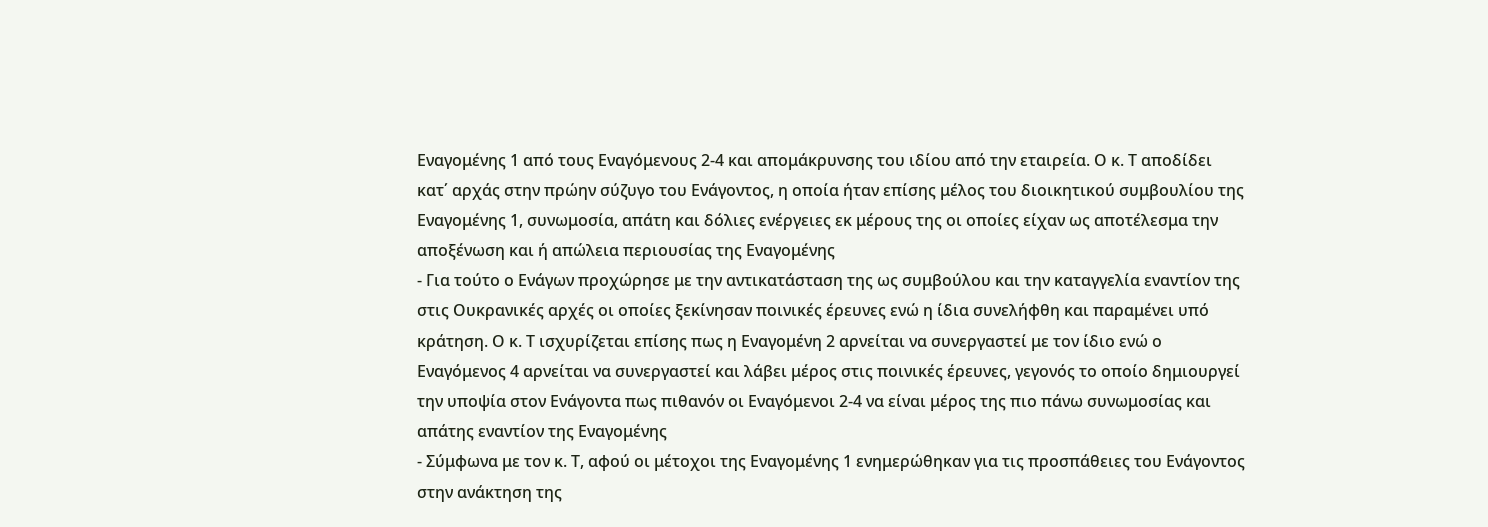Εναγομένης 1 από τους Εναγόμενους 2-4 και απομάκρυνσης του ιδίου από την εταιρεία. Ο κ. Τ αποδίδει κατ΄ αρχάς στην πρώην σύζυγο του Ενάγοντος, η οποία ήταν επίσης μέλος του διοικητικού συμβουλίου της Εναγομένης 1, συνωμοσία, απάτη και δόλιες ενέργειες εκ μέρους της οι οποίες είχαν ως αποτέλεσμα την αποξένωση και ή απώλεια περιουσίας της Εναγομένης
- Για τούτο ο Ενάγων προχώρησε με την αντικατάσταση της ως συμβούλου και την καταγγελία εναντίον της στις Ουκρανικές αρχές οι οποίες ξεκίνησαν ποινικές έρευνες ενώ η ίδια συνελήφθη και παραμένει υπό κράτηση. Ο κ. Τ ισχυρίζεται επίσης πως η Εναγομένη 2 αρνείται να συνεργαστεί με τον ίδιο ενώ ο Εναγόμενος 4 αρνείται να συνεργαστεί και λάβει μέρος στις ποινικές έρευνες, γεγονός το οποίο δημιουργεί την υποψία στον Ενάγοντα πως πιθανόν οι Εναγόμενοι 2-4 να είναι μέρος της πιο πάνω συνωμοσίας και απάτης εναντίον της Εναγομένης
- Σύμφωνα με τον κ. Τ, αφού οι μέτοχοι της Εναγομένης 1 ενημερώθηκαν για τις προσπάθειες του Ενάγοντος στην ανάκτηση της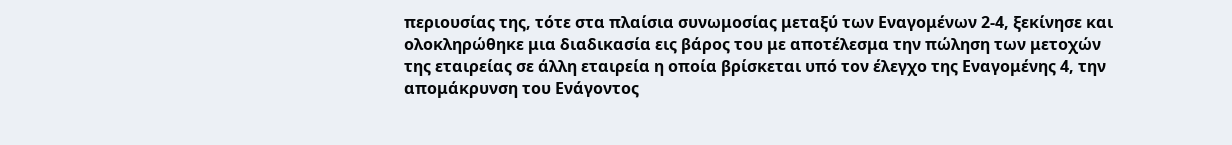περιουσίας της, τότε στα πλαίσια συνωμοσίας μεταξύ των Εναγομένων 2-4, ξεκίνησε και ολοκληρώθηκε μια διαδικασία εις βάρος του με αποτέλεσμα την πώληση των μετοχών της εταιρείας σε άλλη εταιρεία η οποία βρίσκεται υπό τον έλεγχο της Εναγομένης 4, την απομάκρυνση του Ενάγοντος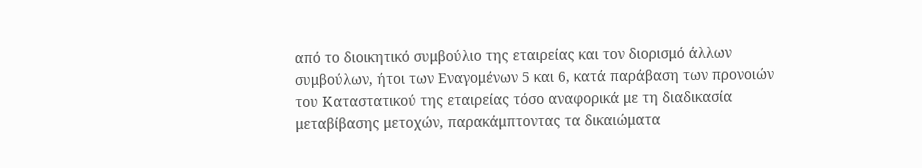από το διοικητικό συμβούλιο της εταιρείας και τον διορισμό άλλων συμβούλων, ήτοι των Εναγομένων 5 και 6, κατά παράβαση των προνοιών του Καταστατικού της εταιρείας τόσο αναφορικά με τη διαδικασία μεταβίβασης μετοχών, παρακάμπτοντας τα δικαιώματα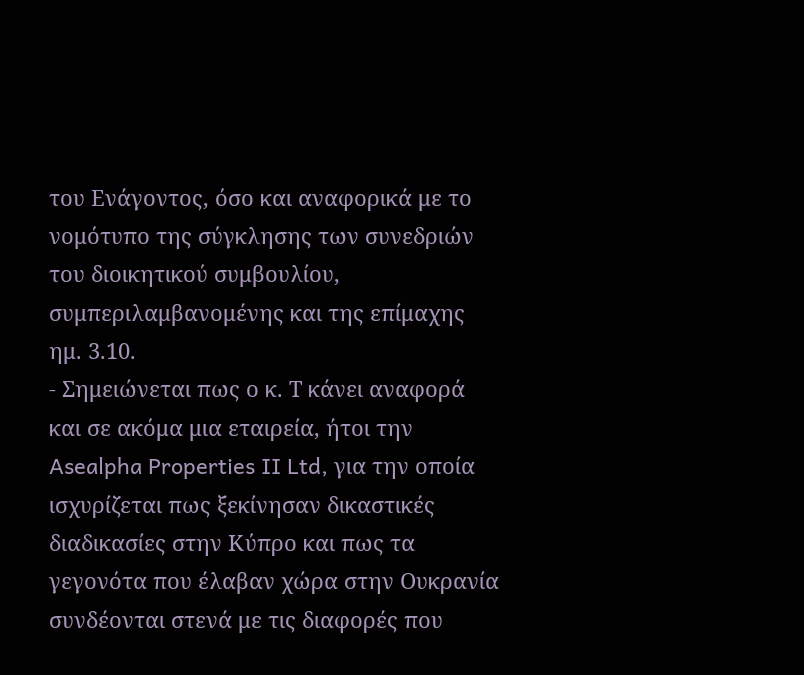του Ενάγοντος, όσο και αναφορικά με το νομότυπο της σύγκλησης των συνεδριών του διοικητικού συμβουλίου, συμπεριλαμβανομένης και της επίμαχης ημ. 3.10.
- Σημειώνεται πως ο κ. Τ κάνει αναφορά και σε ακόμα μια εταιρεία, ήτοι την Asealpha Properties II Ltd, για την οποία ισχυρίζεται πως ξεκίνησαν δικαστικές διαδικασίες στην Κύπρο και πως τα γεγονότα που έλαβαν χώρα στην Ουκρανία συνδέονται στενά με τις διαφορές που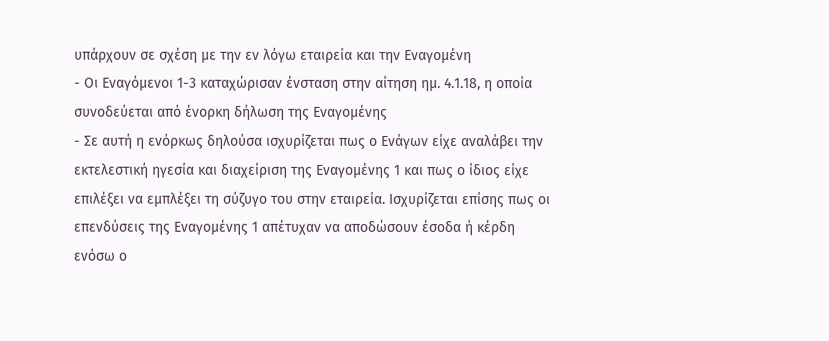υπάρχουν σε σχέση με την εν λόγω εταιρεία και την Εναγομένη
- Οι Εναγόμενοι 1-3 καταχώρισαν ένσταση στην αίτηση ημ. 4.1.18, η οποία συνοδεύεται από ένορκη δήλωση της Εναγομένης
- Σε αυτή η ενόρκως δηλούσα ισχυρίζεται πως ο Ενάγων είχε αναλάβει την εκτελεστική ηγεσία και διαχείριση της Εναγομένης 1 και πως ο ίδιος είχε επιλέξει να εμπλέξει τη σύζυγο του στην εταιρεία. Ισχυρίζεται επίσης πως οι επενδύσεις της Εναγομένης 1 απέτυχαν να αποδώσουν έσοδα ή κέρδη ενόσω ο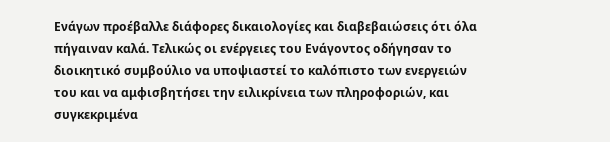Ενάγων προέβαλλε διάφορες δικαιολογίες και διαβεβαιώσεις ότι όλα πήγαιναν καλά. Τελικώς οι ενέργειες του Ενάγοντος οδήγησαν το διοικητικό συμβούλιο να υποψιαστεί το καλόπιστο των ενεργειών του και να αμφισβητήσει την ειλικρίνεια των πληροφοριών, και συγκεκριμένα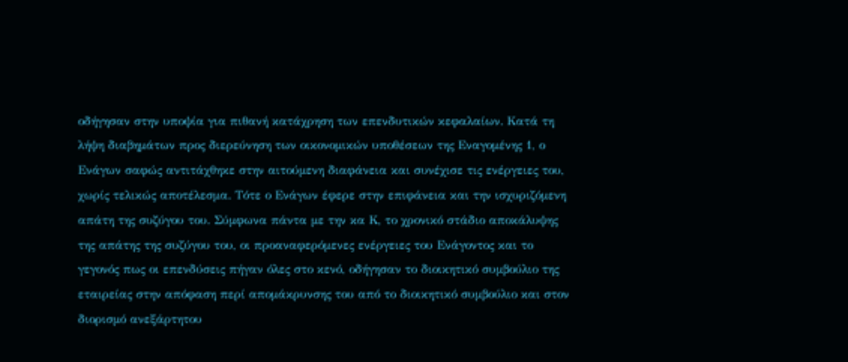οδήγησαν στην υποψία για πιθανή κατάχρηση των επενδυτικών κεφαλαίων. Κατά τη λήψη διαβημάτων προς διερεύνηση των οικονομικών υποθέσεων της Εναγομένης 1, ο Ενάγων σαφώς αντιτάχθηκε στην αιτούμενη διαφάνεια και συνέχισε τις ενέργειες του, χωρίς τελικώς αποτέλεσμα. Τότε ο Ενάγων έφερε στην επιφάνεια και την ισχυριζόμενη απάτη της συζύγου του. Σύμφωνα πάντα με την κα Κ, το χρονικό στάδιο αποκάλυψης της απάτης της συζύγου του, οι προαναφερόμενες ενέργειες του Ενάγοντος και το γεγονός πως οι επενδύσεις πήγαν όλες στο κενό, οδήγησαν το διοικητικό συμβούλιο της εταιρείας στην απόφαση περί απομάκρυνσης του από το διοικητικό συμβούλιο και στον διορισμό ανεξάρτητου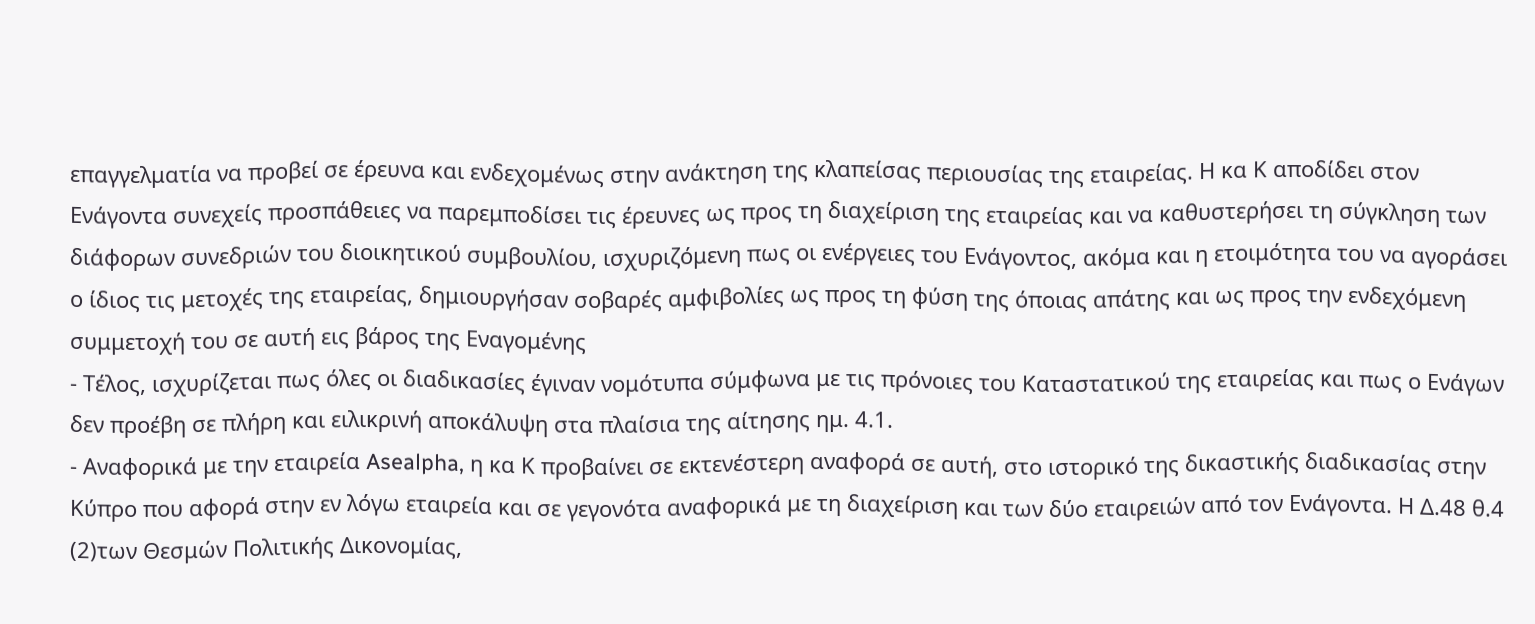επαγγελματία να προβεί σε έρευνα και ενδεχομένως στην ανάκτηση της κλαπείσας περιουσίας της εταιρείας. Η κα Κ αποδίδει στον Ενάγοντα συνεχείς προσπάθειες να παρεμποδίσει τις έρευνες ως προς τη διαχείριση της εταιρείας και να καθυστερήσει τη σύγκληση των διάφορων συνεδριών του διοικητικού συμβουλίου, ισχυριζόμενη πως οι ενέργειες του Ενάγοντος, ακόμα και η ετοιμότητα του να αγοράσει ο ίδιος τις μετοχές της εταιρείας, δημιουργήσαν σοβαρές αμφιβολίες ως προς τη φύση της όποιας απάτης και ως προς την ενδεχόμενη συμμετοχή του σε αυτή εις βάρος της Εναγομένης
- Τέλος, ισχυρίζεται πως όλες οι διαδικασίες έγιναν νομότυπα σύμφωνα με τις πρόνοιες του Καταστατικού της εταιρείας και πως ο Ενάγων δεν προέβη σε πλήρη και ειλικρινή αποκάλυψη στα πλαίσια της αίτησης ημ. 4.1.
- Αναφορικά με την εταιρεία Asealpha, η κα Κ προβαίνει σε εκτενέστερη αναφορά σε αυτή, στο ιστορικό της δικαστικής διαδικασίας στην Κύπρο που αφορά στην εν λόγω εταιρεία και σε γεγονότα αναφορικά με τη διαχείριση και των δύο εταιρειών από τον Ενάγοντα. Η Δ.48 θ.4
(2)των Θεσμών Πολιτικής Δικονομίας,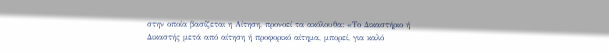στην οποία βασίζεται η Αίτηση, προνοεί τα ακόλουθα: «Το Δικαστήριο ή Δικαστής μετά από αίτηση ή προφορικό αίτημα, μπορεί, για καλό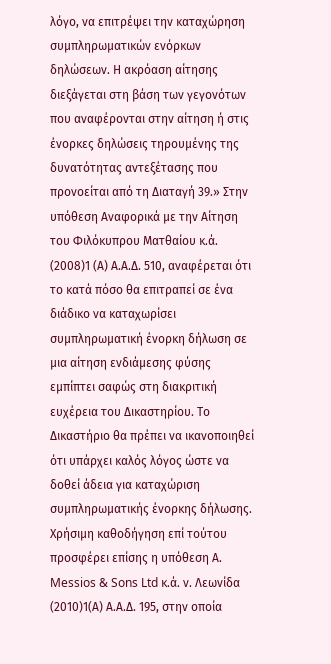λόγο, να επιτρέψει την καταχώρηση συμπληρωματικών ενόρκων δηλώσεων. Η ακρόαση αίτησης διεξάγεται στη βάση των γεγονότων που αναφέρονται στην αίτηση ή στις ένορκες δηλώσεις τηρουμένης της δυνατότητας αντεξέτασης που προνοείται από τη Διαταγή 39.» Στην υπόθεση Αναφορικά με την Αίτηση του Φιλόκυπρου Ματθαίου κ.ά.
(2008)1 (Α) Α.Α.Δ. 510, αναφέρεται ότι το κατά πόσο θα επιτραπεί σε ένα διάδικο να καταχωρίσει συμπληρωματική ένορκη δήλωση σε μια αίτηση ενδιάμεσης φύσης εμπίπτει σαφώς στη διακριτική ευχέρεια του Δικαστηρίου. Το Δικαστήριο θα πρέπει να ικανοποιηθεί ότι υπάρχει καλός λόγος ώστε να δοθεί άδεια για καταχώριση συμπληρωματικής ένορκης δήλωσης. Χρήσιμη καθοδήγηση επί τούτου προσφέρει επίσης η υπόθεση Α. Messios & Sons Ltd κ.ά. ν. Λεωνίδα
(2010)1(Α) Α.Α.Δ. 195, στην οποία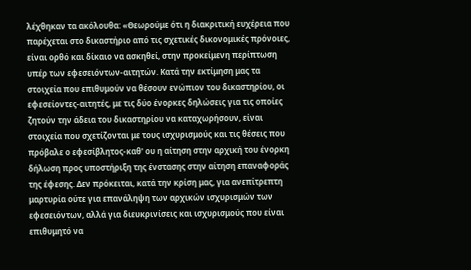λέχθηκαν τα ακόλουθα: «Θεωρούμε ότι η διακριτική ευχέρεια που παρέχεται στο δικαστήριο από τις σχετικές δικονομικές πρόνοιες, είναι ορθό και δίκαιο να ασκηθεί, στην προκείμενη περίπτωση υπέρ των εφεσειόντων-αιτητών. Κατά την εκτίμηση μας τα στοιχεία που επιθυμούν να θέσουν ενώπιον του δικαστηρίου, οι εφεσείοντες-αιτητές, με τις δύο ένορκες δηλώσεις για τις οποίες ζητούν την άδεια του δικαστηρίου να καταχωρήσουν, είναι στοιχεία που σχετίζονται με τους ισχυρισμούς και τις θέσεις που πρόβαλε ο εφεσίβλητος-καθ' ου η αίτηση στην αρχική του ένορκη δήλωση προς υποστήριξη της ένστασης στην αίτηση επαναφοράς της έφεσης. Δεν πρόκειται, κατά την κρίση μας, για ανεπίτρεπτη μαρτυρία ούτε για επανάληψη των αρχικών ισχυρισμών των εφεσειόντων, αλλά για διευκρινίσεις και ισχυρισμούς που είναι επιθυμητό να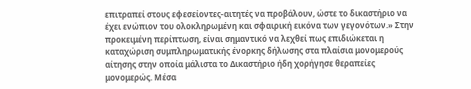επιτραπεί στους εφεσείοντες-αιτητές να προβάλουν, ώστε το δικαστήριο να έχει ενώπιον του ολοκληρωμένη και σφαιρική εικόνα των γεγονότων.» Στην προκειμένη περίπτωση, είναι σημαντικό να λεχθεί πως επιδιώκεται η καταχώριση συμπληρωματικής ένορκης δήλωσης στα πλαίσια μονομερούς αίτησης στην οποία μάλιστα το Δικαστήριο ήδη χορήγησε θεραπείες μονομερώς. Μέσα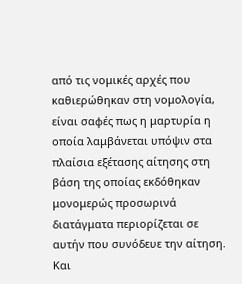από τις νομικές αρχές που καθιερώθηκαν στη νομολογία, είναι σαφές πως η μαρτυρία η οποία λαμβάνεται υπόψιν στα πλαίσια εξέτασης αίτησης στη βάση της οποίας εκδόθηκαν μονομερώς προσωρινά διατάγματα περιορίζεται σε αυτήν που συνόδευε την αίτηση. Και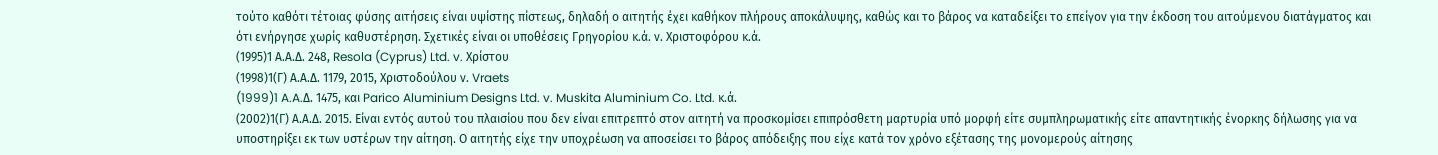τούτο καθότι τέτοιας φύσης αιτήσεις είναι υψίστης πίστεως, δηλαδή ο αιτητής έχει καθήκον πλήρους αποκάλυψης, καθώς και το βάρος να καταδείξει το επείγον για την έκδοση του αιτούμενου διατάγματος και ότι ενήργησε χωρίς καθυστέρηση. Σχετικές είναι οι υποθέσεις Γρηγορίου κ.ά. ν. Χριστοφόρου κ.ά.
(1995)1 Α.Α.Δ. 248, Resola (Cyprus) Ltd. v. Χρίστου
(1998)1(Γ) Α.Α.Δ. 1179, 2015, Χριστοδούλου ν. Vraets
(1999)1 A.A.Δ. 1475, και Parico Aluminium Designs Ltd. v. Muskita Aluminium Co. Ltd. κ.ά.
(2002)1(Γ) Α.Α.Δ. 2015. Είναι εντός αυτού του πλαισίου που δεν είναι επιτρεπτό στον αιτητή να προσκομίσει επιπρόσθετη μαρτυρία υπό μορφή είτε συμπληρωματικής είτε απαντητικής ένορκης δήλωσης για να υποστηρίξει εκ των υστέρων την αίτηση. Ο αιτητής είχε την υποχρέωση να αποσείσει το βάρος απόδειξης που είχε κατά τον χρόνο εξέτασης της μονομερούς αίτησης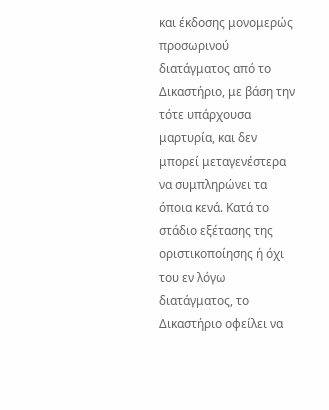και έκδοσης μονομερώς προσωρινού διατάγματος από το Δικαστήριο, με βάση την τότε υπάρχουσα μαρτυρία, και δεν μπορεί μεταγενέστερα να συμπληρώνει τα όποια κενά. Κατά το στάδιο εξέτασης της οριστικοποίησης ή όχι του εν λόγω διατάγματος, το Δικαστήριο οφείλει να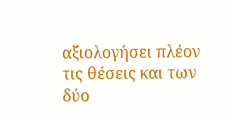αξιολογήσει πλέον τις θέσεις και των δύο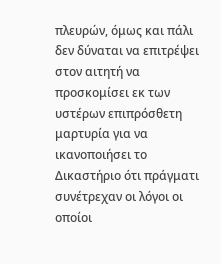πλευρών, όμως και πάλι δεν δύναται να επιτρέψει στον αιτητή να προσκομίσει εκ των υστέρων επιπρόσθετη μαρτυρία για να ικανοποιήσει το Δικαστήριο ότι πράγματι συνέτρεχαν οι λόγοι οι οποίοι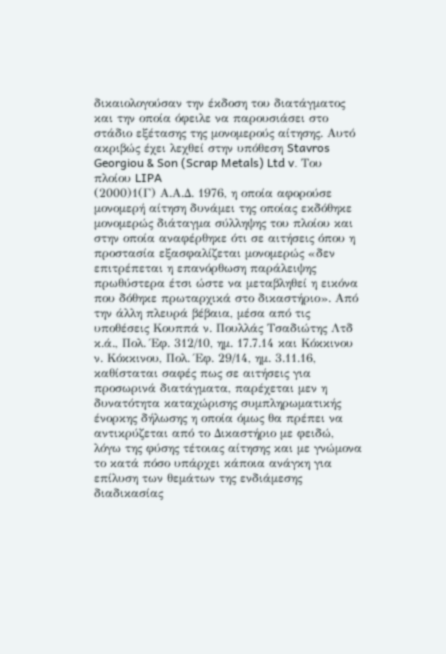δικαιολογούσαν την έκδοση του διατάγματος και την οποία όφειλε να παρουσιάσει στο στάδιο εξέτασης της μονομερούς αίτησης. Αυτό ακριβώς έχει λεχθεί στην υπόθεση Stavros Georgiou & Son (Scrap Metals) Ltd v. Του πλοίου LIPA
(2000)1(Γ) Α.Α.Δ. 1976, η οποία αφορούσε μονομερή αίτηση δυνάμει της οποίας εκδόθηκε μονομερώς διάταγμα σύλληψης του πλοίου και στην οποία αναφέρθηκε ότι σε αιτήσεις όπου η προστασία εξασφαλίζεται μονομερώς «δεν επιτρέπεται η επανόρθωση παράλειψης πρωθύστερα έτσι ώστε να μεταβληθεί η εικόνα που δόθηκε πρωταρχικά στο δικαστήριο». Από την άλλη πλευρά βέβαια, μέσα από τις υποθέσεις Κουππά ν. Πουλλάς Τσαδιώτης Λτδ κ.ά., Πολ. Έφ. 312/10, ημ. 17.7.14 και Κόκκινου ν. Κόκκινου, Πολ. Έφ. 29/14, ημ. 3.11.16, καθίσταται σαφές πως σε αιτήσεις για προσωρινά διατάγματα, παρέχεται μεν η δυνατότητα καταχώρισης συμπληρωματικής ένορκης δήλωσης η οποία όμως θα πρέπει να αντικρύζεται από το Δικαστήριο με φειδώ, λόγω της φύσης τέτοιας αίτησης και με γνώμονα το κατά πόσο υπάρχει κάποια ανάγκη για επίλυση των θεμάτων της ενδιάμεσης διαδικασίας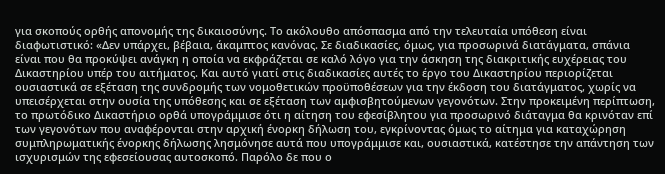για σκοπούς ορθής απονομής της δικαιοσύνης. Το ακόλουθο απόσπασμα από την τελευταία υπόθεση είναι διαφωτιστικό: «Δεν υπάρχει, βέβαια, άκαμπτος κανόνας. Σε διαδικασίες, όμως, για προσωρινά διατάγματα, σπάνια είναι που θα προκύψει ανάγκη η οποία να εκφράζεται σε καλό λόγο για την άσκηση της διακριτικής ευχέρειας του Δικαστηρίου υπέρ του αιτήματος. Και αυτό γιατί στις διαδικασίες αυτές το έργο του Δικαστηρίου περιορίζεται ουσιαστικά σε εξέταση της συνδρομής των νομοθετικών προϋποθέσεων για την έκδοση του διατάγματος, χωρίς να υπεισέρχεται στην ουσία της υπόθεσης και σε εξέταση των αμφισβητούμενων γεγονότων. Στην προκειμένη περίπτωση, το πρωτόδικο Δικαστήριο ορθά υπογράμμισε ότι η αίτηση του εφεσίβλητου για προσωρινό διάταγμα θα κρινόταν επί των γεγονότων που αναφέρονται στην αρχική ένορκη δήλωση του, εγκρίνοντας όμως το αίτημα για καταχώρηση συμπληρωματικής ένορκης δήλωσης λησμόνησε αυτά που υπογράμμισε και, ουσιαστικά, κατέστησε την απάντηση των ισχυρισμών της εφεσείουσας αυτοσκοπό. Παρόλο δε που ο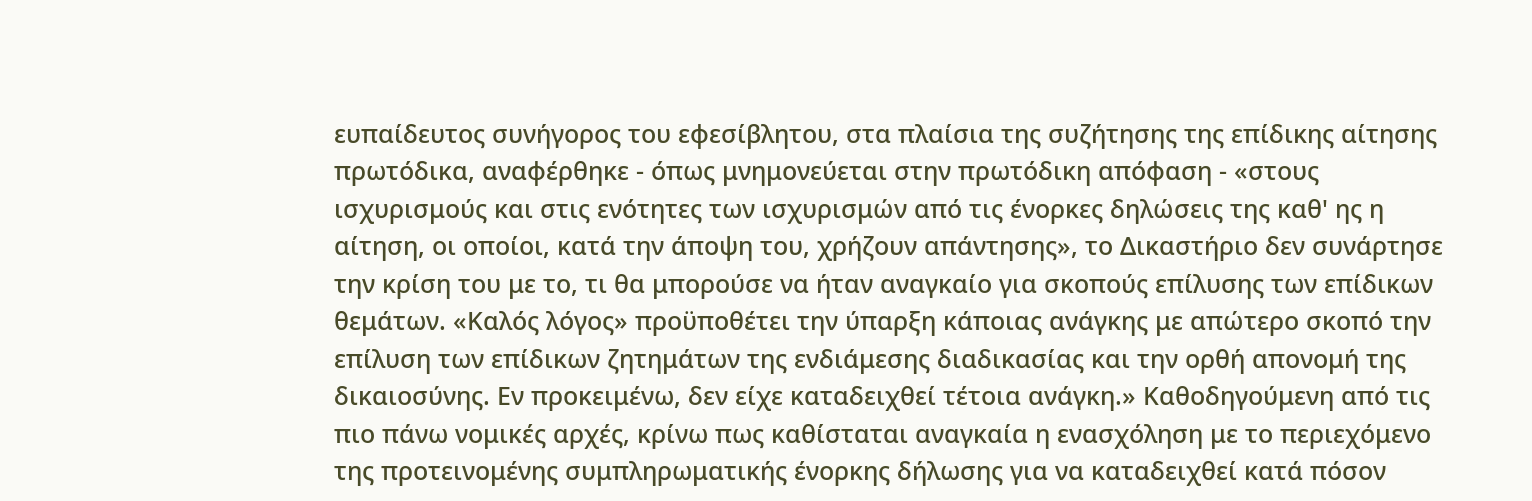ευπαίδευτος συνήγορος του εφεσίβλητου, στα πλαίσια της συζήτησης της επίδικης αίτησης πρωτόδικα, αναφέρθηκε - όπως μνημονεύεται στην πρωτόδικη απόφαση - «στους ισχυρισμούς και στις ενότητες των ισχυρισμών από τις ένορκες δηλώσεις της καθ' ης η αίτηση, οι οποίοι, κατά την άποψη του, χρήζουν απάντησης», το Δικαστήριο δεν συνάρτησε την κρίση του με το, τι θα μπορούσε να ήταν αναγκαίο για σκοπούς επίλυσης των επίδικων θεμάτων. «Καλός λόγος» προϋποθέτει την ύπαρξη κάποιας ανάγκης με απώτερο σκοπό την επίλυση των επίδικων ζητημάτων της ενδιάμεσης διαδικασίας και την ορθή απονομή της δικαιοσύνης. Εν προκειμένω, δεν είχε καταδειχθεί τέτοια ανάγκη.» Καθοδηγούμενη από τις πιο πάνω νομικές αρχές, κρίνω πως καθίσταται αναγκαία η ενασχόληση με το περιεχόμενο της προτεινομένης συμπληρωματικής ένορκης δήλωσης για να καταδειχθεί κατά πόσον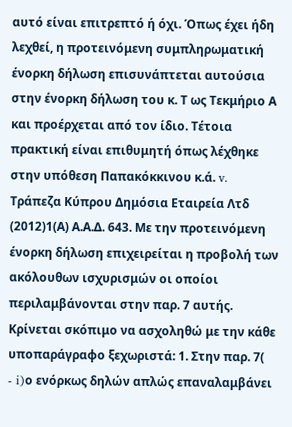αυτό είναι επιτρεπτό ή όχι. Όπως έχει ήδη λεχθεί, η προτεινόμενη συμπληρωματική ένορκη δήλωση επισυνάπτεται αυτούσια στην ένορκη δήλωση του κ. Τ ως Τεκμήριο Α και προέρχεται από τον ίδιο. Τέτοια πρακτική είναι επιθυμητή όπως λέχθηκε στην υπόθεση Παπακόκκινου κ.ά. v. Τράπεζα Κύπρου Δημόσια Εταιρεία Λτδ
(2012)1(Α) Α.Α.Δ. 643. Με την προτεινόμενη ένορκη δήλωση επιχειρείται η προβολή των ακόλουθων ισχυρισμών οι οποίοι περιλαμβάνονται στην παρ. 7 αυτής. Κρίνεται σκόπιμο να ασχοληθώ με την κάθε υποπαράγραφο ξεχωριστά: 1. Στην παρ. 7(
- i)ο ενόρκως δηλών απλώς επαναλαμβάνει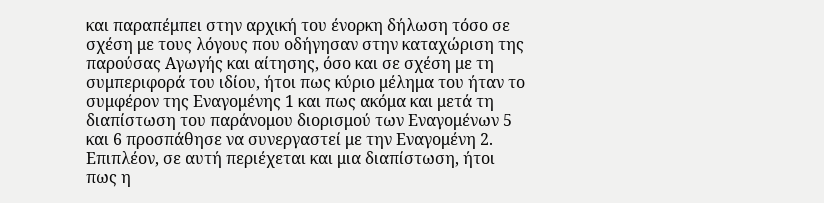και παραπέμπει στην αρχική του ένορκη δήλωση τόσο σε σχέση με τους λόγους που οδήγησαν στην καταχώριση της παρούσας Αγωγής και αίτησης, όσο και σε σχέση με τη συμπεριφορά του ιδίου, ήτοι πως κύριο μέλημα του ήταν το συμφέρον της Εναγομένης 1 και πως ακόμα και μετά τη διαπίστωση του παράνομου διορισμού των Εναγομένων 5 και 6 προσπάθησε να συνεργαστεί με την Εναγομένη 2. Επιπλέον, σε αυτή περιέχεται και μια διαπίστωση, ήτοι πως η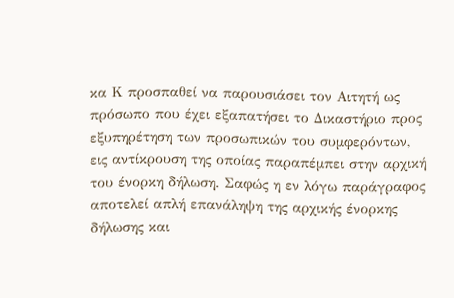κα Κ προσπαθεί να παρουσιάσει τον Αιτητή ως πρόσωπο που έχει εξαπατήσει το Δικαστήριο προς εξυπηρέτηση των προσωπικών του συμφερόντων, εις αντίκρουση της οποίας παραπέμπει στην αρχική του ένορκη δήλωση. Σαφώς η εν λόγω παράγραφος αποτελεί απλή επανάληψη της αρχικής ένορκης δήλωσης και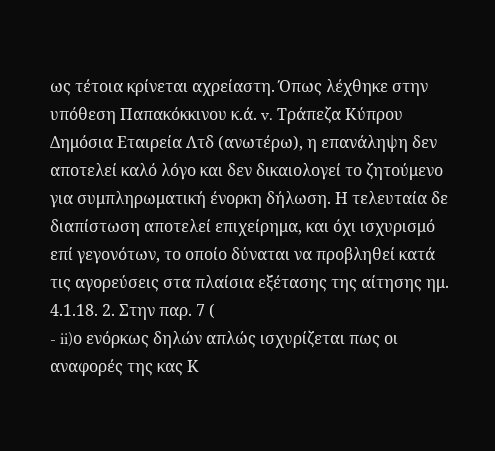ως τέτοια κρίνεται αχρείαστη. Όπως λέχθηκε στην υπόθεση Παπακόκκινου κ.ά. v. Τράπεζα Κύπρου Δημόσια Εταιρεία Λτδ (ανωτέρω), η επανάληψη δεν αποτελεί καλό λόγο και δεν δικαιολογεί το ζητούμενο για συμπληρωματική ένορκη δήλωση. Η τελευταία δε διαπίστωση αποτελεί επιχείρημα, και όχι ισχυρισμό επί γεγονότων, το οποίο δύναται να προβληθεί κατά τις αγορεύσεις στα πλαίσια εξέτασης της αίτησης ημ. 4.1.18. 2. Στην παρ. 7 (
- ii)ο ενόρκως δηλών απλώς ισχυρίζεται πως οι αναφορές της κας Κ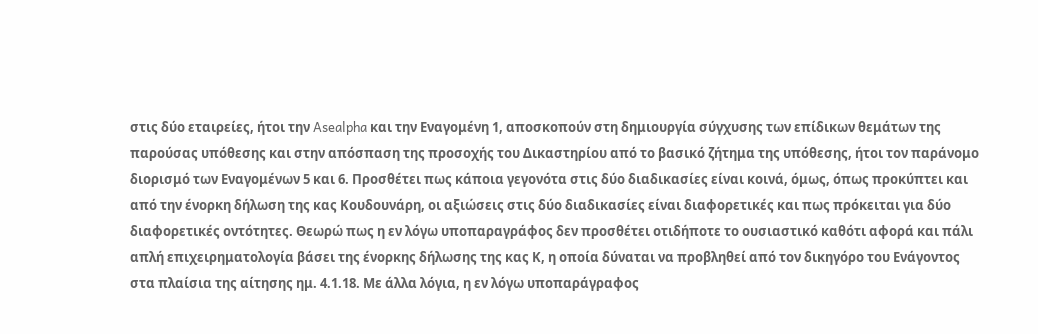στις δύο εταιρείες, ήτοι την Asealpha και την Εναγομένη 1, αποσκοπούν στη δημιουργία σύγχυσης των επίδικων θεμάτων της παρούσας υπόθεσης και στην απόσπαση της προσοχής του Δικαστηρίου από το βασικό ζήτημα της υπόθεσης, ήτοι τον παράνομο διορισμό των Εναγομένων 5 και 6. Προσθέτει πως κάποια γεγονότα στις δύο διαδικασίες είναι κοινά, όμως, όπως προκύπτει και από την ένορκη δήλωση της κας Κουδουνάρη, οι αξιώσεις στις δύο διαδικασίες είναι διαφορετικές και πως πρόκειται για δύο διαφορετικές οντότητες. Θεωρώ πως η εν λόγω υποπαραγράφος δεν προσθέτει οτιδήποτε το ουσιαστικό καθότι αφορά και πάλι απλή επιχειρηματολογία βάσει της ένορκης δήλωσης της κας Κ, η οποία δύναται να προβληθεί από τον δικηγόρο του Ενάγοντος στα πλαίσια της αίτησης ημ. 4.1.18. Με άλλα λόγια, η εν λόγω υποπαράγραφος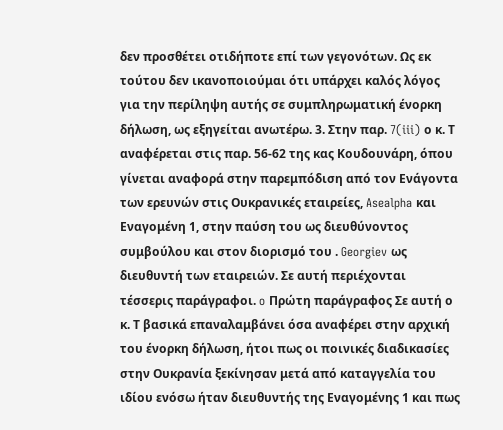δεν προσθέτει οτιδήποτε επί των γεγονότων. Ως εκ τούτου δεν ικανοποιούμαι ότι υπάρχει καλός λόγος για την περίληψη αυτής σε συμπληρωματική ένορκη δήλωση, ως εξηγείται ανωτέρω. 3. Στην παρ. 7(iii) ο κ. Τ αναφέρεται στις παρ. 56-62 της κας Κουδουνάρη, όπου γίνεται αναφορά στην παρεμπόδιση από τον Ενάγοντα των ερευνών στις Ουκρανικές εταιρείες, Asealpha και Εναγομένη 1, στην παύση του ως διευθύνοντος συμβούλου και στον διορισμό του . Georgiev ως διευθυντή των εταιρειών. Σε αυτή περιέχονται τέσσερις παράγραφοι. o Πρώτη παράγραφος Σε αυτή ο κ. Τ βασικά επαναλαμβάνει όσα αναφέρει στην αρχική του ένορκη δήλωση, ήτοι πως οι ποινικές διαδικασίες στην Ουκρανία ξεκίνησαν μετά από καταγγελία του ιδίου ενόσω ήταν διευθυντής της Εναγομένης 1 και πως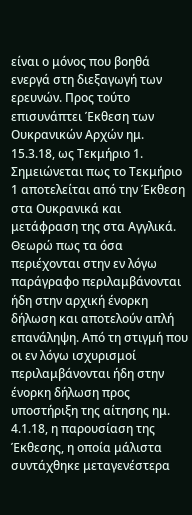είναι ο μόνος που βοηθά ενεργά στη διεξαγωγή των ερευνών. Προς τούτο επισυνάπτει Έκθεση των Ουκρανικών Αρχών ημ. 15.3.18, ως Τεκμήριο 1. Σημειώνεται πως το Τεκμήριο 1 αποτελείται από την Έκθεση στα Ουκρανικά και μετάφραση της στα Αγγλικά. Θεωρώ πως τα όσα περιέχονται στην εν λόγω παράγραφο περιλαμβάνονται ήδη στην αρχική ένορκη δήλωση και αποτελούν απλή επανάληψη. Από τη στιγμή που οι εν λόγω ισχυρισμοί περιλαμβάνονται ήδη στην ένορκη δήλωση προς υποστήριξη της αίτησης ημ. 4.1.18, η παρουσίαση της Έκθεσης, η οποία μάλιστα συντάχθηκε μεταγενέστερα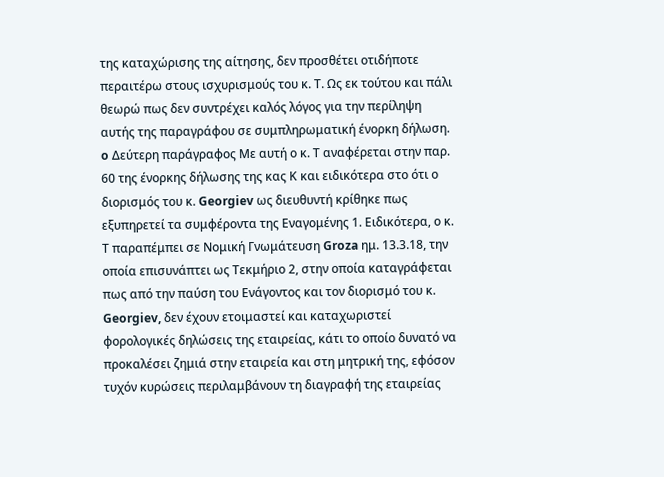της καταχώρισης της αίτησης, δεν προσθέτει οτιδήποτε περαιτέρω στους ισχυρισμούς του κ. Τ. Ως εκ τούτου και πάλι θεωρώ πως δεν συντρέχει καλός λόγος για την περίληψη αυτής της παραγράφου σε συμπληρωματική ένορκη δήλωση. o Δεύτερη παράγραφος Με αυτή ο κ. Τ αναφέρεται στην παρ. 60 της ένορκης δήλωσης της κας Κ και ειδικότερα στο ότι ο διορισμός του κ. Georgiev ως διευθυντή κρίθηκε πως εξυπηρετεί τα συμφέροντα της Εναγομένης 1. Ειδικότερα, ο κ. Τ παραπέμπει σε Νομική Γνωμάτευση Groza ημ. 13.3.18, την οποία επισυνάπτει ως Τεκμήριο 2, στην οποία καταγράφεται πως από την παύση του Ενάγοντος και τον διορισμό του κ. Georgiev, δεν έχουν ετοιμαστεί και καταχωριστεί φορολογικές δηλώσεις της εταιρείας, κάτι το οποίο δυνατό να προκαλέσει ζημιά στην εταιρεία και στη μητρική της, εφόσον τυχόν κυρώσεις περιλαμβάνουν τη διαγραφή της εταιρείας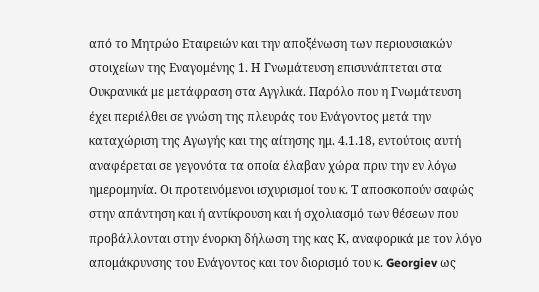από το Μητρώο Εταιρειών και την αποξένωση των περιουσιακών στοιχείων της Εναγομένης 1. Η Γνωμάτευση επισυνάπτεται στα Ουκρανικά με μετάφραση στα Αγγλικά. Παρόλο που η Γνωμάτευση έχει περιέλθει σε γνώση της πλευράς του Ενάγοντος μετά την καταχώριση της Αγωγής και της αίτησης ημ. 4.1.18, εντούτοις αυτή αναφέρεται σε γεγονότα τα οποία έλαβαν χώρα πριν την εν λόγω ημερομηνία. Οι προτεινόμενοι ισχυρισμοί του κ. Τ αποσκοπούν σαφώς στην απάντηση και ή αντίκρουση και ή σχολιασμό των θέσεων που προβάλλονται στην ένορκη δήλωση της κας Κ, αναφορικά με τον λόγο απομάκρυνσης του Ενάγοντος και τον διορισμό του κ. Georgiev ως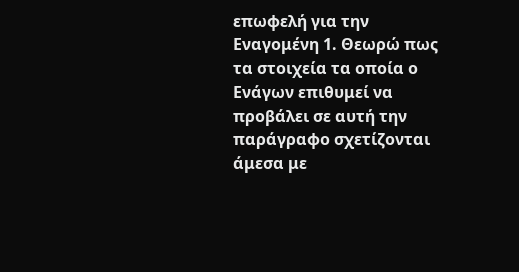επωφελή για την Εναγομένη 1. Θεωρώ πως τα στοιχεία τα οποία ο Ενάγων επιθυμεί να προβάλει σε αυτή την παράγραφο σχετίζονται άμεσα με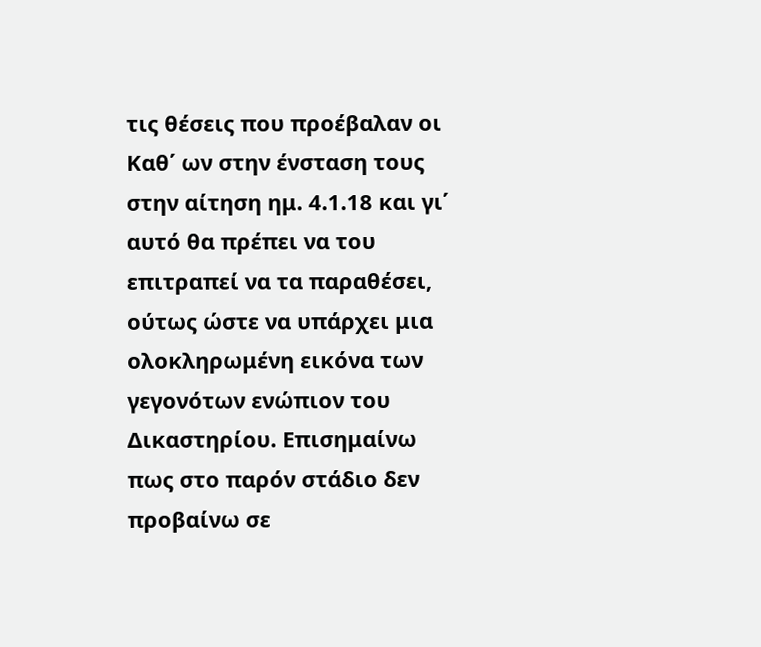τις θέσεις που προέβαλαν οι Καθ΄ ων στην ένσταση τους στην αίτηση ημ. 4.1.18 και γι΄ αυτό θα πρέπει να του επιτραπεί να τα παραθέσει, ούτως ώστε να υπάρχει μια ολοκληρωμένη εικόνα των γεγονότων ενώπιον του Δικαστηρίου. Επισημαίνω πως στο παρόν στάδιο δεν προβαίνω σε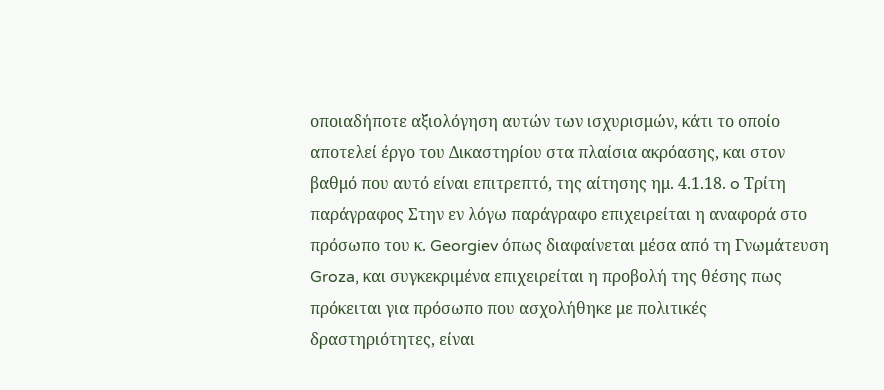οποιαδήποτε αξιολόγηση αυτών των ισχυρισμών, κάτι το οποίο αποτελεί έργο του Δικαστηρίου στα πλαίσια ακρόασης, και στον βαθμό που αυτό είναι επιτρεπτό, της αίτησης ημ. 4.1.18. o Τρίτη παράγραφος Στην εν λόγω παράγραφο επιχειρείται η αναφορά στο πρόσωπο του κ. Georgiev όπως διαφαίνεται μέσα από τη Γνωμάτευση Groza, και συγκεκριμένα επιχειρείται η προβολή της θέσης πως πρόκειται για πρόσωπο που ασχολήθηκε με πολιτικές δραστηριότητες, είναι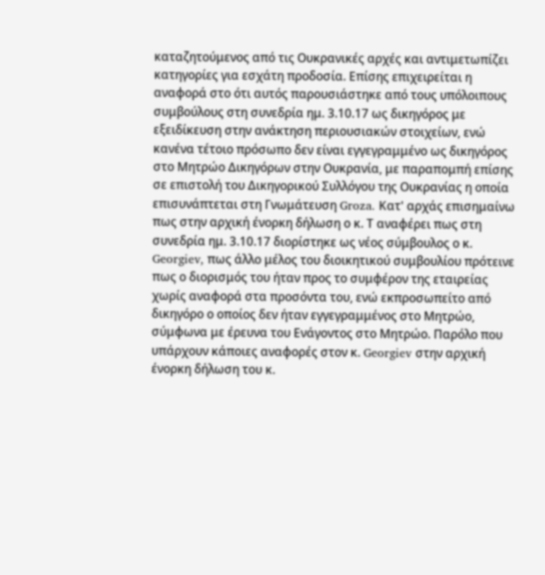καταζητούμενος από τις Ουκρανικές αρχές και αντιμετωπίζει κατηγορίες για εσχάτη προδοσία. Επίσης επιχειρείται η αναφορά στο ότι αυτός παρουσιάστηκε από τους υπόλοιπους συμβούλους στη συνεδρία ημ. 3.10.17 ως δικηγόρος με εξειδίκευση στην ανάκτηση περιουσιακών στοιχείων, ενώ κανένα τέτοιο πρόσωπο δεν είναι εγγεγραμμένο ως δικηγόρος στο Μητρώο Δικηγόρων στην Ουκρανία, με παραπομπή επίσης σε επιστολή του Δικηγορικού Συλλόγου της Ουκρανίας η οποία επισυνάπτεται στη Γνωμάτευση Groza. Κατ' αρχάς επισημαίνω πως στην αρχική ένορκη δήλωση ο κ. Τ αναφέρει πως στη συνεδρία ημ. 3.10.17 διορίστηκε ως νέος σύμβουλος ο κ. Georgiev, πως άλλο μέλος του διοικητικού συμβουλίου πρότεινε πως ο διορισμός του ήταν προς το συμφέρον της εταιρείας χωρίς αναφορά στα προσόντα του, ενώ εκπροσωπείτο από δικηγόρο ο οποίος δεν ήταν εγγεγραμμένος στο Μητρώο, σύμφωνα με έρευνα του Ενάγοντος στο Μητρώο. Παρόλο που υπάρχουν κάποιες αναφορές στον κ. Georgiev στην αρχική ένορκη δήλωση του κ.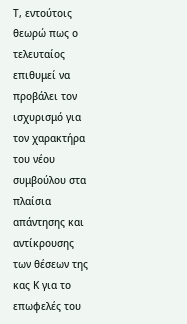Τ, εντούτοις θεωρώ πως ο τελευταίος επιθυμεί να προβάλει τον ισχυρισμό για τον χαρακτήρα του νέου συμβούλου στα πλαίσια απάντησης και αντίκρουσης των θέσεων της κας Κ για το επωφελές του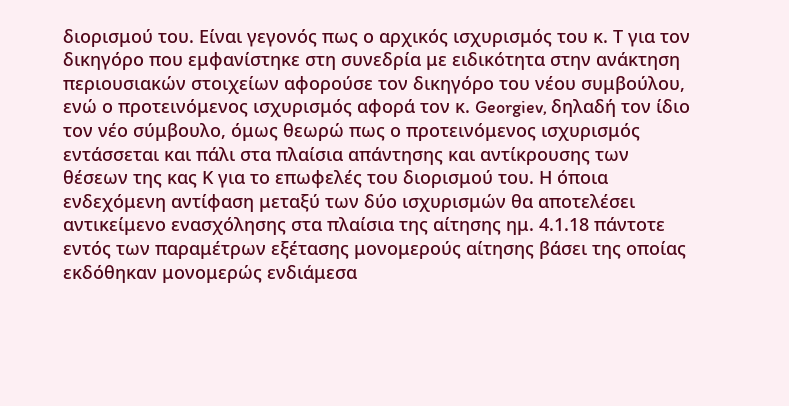διορισμού του. Είναι γεγονός πως ο αρχικός ισχυρισμός του κ. Τ για τον δικηγόρο που εμφανίστηκε στη συνεδρία με ειδικότητα στην ανάκτηση περιουσιακών στοιχείων αφορούσε τον δικηγόρο του νέου συμβούλου, ενώ ο προτεινόμενος ισχυρισμός αφορά τον κ. Georgiev, δηλαδή τον ίδιο τον νέο σύμβουλο, όμως θεωρώ πως ο προτεινόμενος ισχυρισμός εντάσσεται και πάλι στα πλαίσια απάντησης και αντίκρουσης των θέσεων της κας Κ για το επωφελές του διορισμού του. Η όποια ενδεχόμενη αντίφαση μεταξύ των δύο ισχυρισμών θα αποτελέσει αντικείμενο ενασχόλησης στα πλαίσια της αίτησης ημ. 4.1.18 πάντοτε εντός των παραμέτρων εξέτασης μονομερούς αίτησης βάσει της οποίας εκδόθηκαν μονομερώς ενδιάμεσα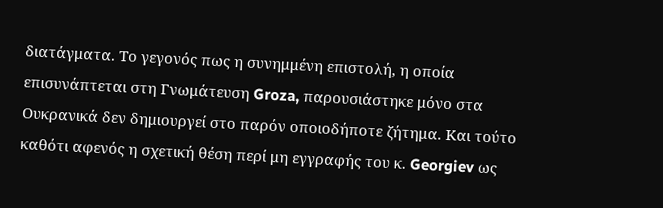διατάγματα. Το γεγονός πως η συνημμένη επιστολή, η οποία επισυνάπτεται στη Γνωμάτευση Groza, παρουσιάστηκε μόνο στα Ουκρανικά δεν δημιουργεί στο παρόν οποιοδήποτε ζήτημα. Και τούτο καθότι αφενός η σχετική θέση περί μη εγγραφής του κ. Georgiev ως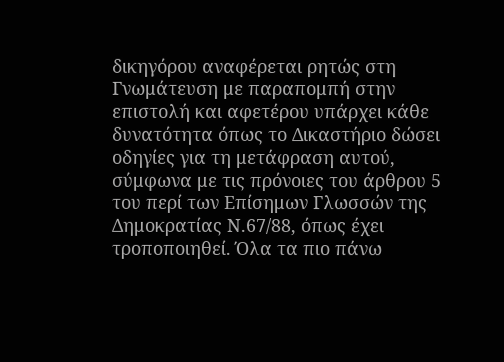δικηγόρου αναφέρεται ρητώς στη Γνωμάτευση με παραπομπή στην επιστολή και αφετέρου υπάρχει κάθε δυνατότητα όπως το Δικαστήριο δώσει οδηγίες για τη μετάφραση αυτού, σύμφωνα με τις πρόνοιες του άρθρου 5 του περί των Επίσημων Γλωσσών της Δημοκρατίας Ν.67/88, όπως έχει τροποποιηθεί. Όλα τα πιο πάνω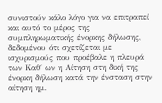συνιστούν κάλο λόγο για να επιτραπεί και αυτό το μέρος της συμπληρωματικής ένορκης δήλωσης, δεδομένου ότι σχετίζεται με ισχυρισμούς που προέβαλε η πλευρά των Καθ΄ ων η Αίτηση στη δική της ένορκη δήλωση κατά την ένσταση στην αίτηση ημ.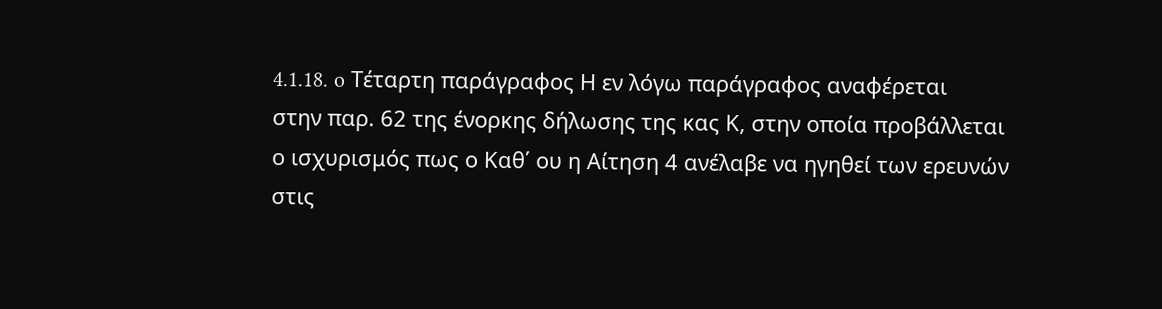4.1.18. o Τέταρτη παράγραφος Η εν λόγω παράγραφος αναφέρεται στην παρ. 62 της ένορκης δήλωσης της κας Κ, στην οποία προβάλλεται ο ισχυρισμός πως ο Καθ΄ ου η Αίτηση 4 ανέλαβε να ηγηθεί των ερευνών στις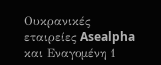Ουκρανικές εταιρείες Asealpha και Εναγομένη 1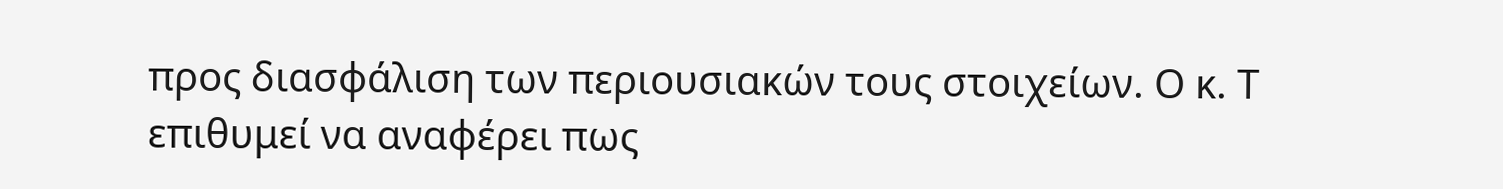προς διασφάλιση των περιουσιακών τους στοιχείων. Ο κ. Τ επιθυμεί να αναφέρει πως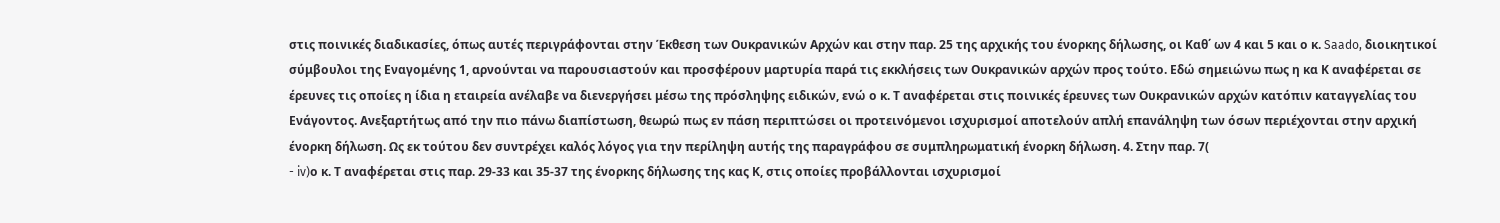στις ποινικές διαδικασίες, όπως αυτές περιγράφονται στην Έκθεση των Ουκρανικών Αρχών και στην παρ. 25 της αρχικής του ένορκης δήλωσης, οι Καθ΄ ων 4 και 5 και ο κ. Saado, διοικητικοί σύμβουλοι της Εναγομένης 1, αρνούνται να παρουσιαστούν και προσφέρουν μαρτυρία παρά τις εκκλήσεις των Ουκρανικών αρχών προς τούτο. Εδώ σημειώνω πως η κα Κ αναφέρεται σε έρευνες τις οποίες η ίδια η εταιρεία ανέλαβε να διενεργήσει μέσω της πρόσληψης ειδικών, ενώ ο κ. Τ αναφέρεται στις ποινικές έρευνες των Ουκρανικών αρχών κατόπιν καταγγελίας του Ενάγοντος. Ανεξαρτήτως από την πιο πάνω διαπίστωση, θεωρώ πως εν πάση περιπτώσει οι προτεινόμενοι ισχυρισμοί αποτελούν απλή επανάληψη των όσων περιέχονται στην αρχική ένορκη δήλωση. Ως εκ τούτου δεν συντρέχει καλός λόγος για την περίληψη αυτής της παραγράφου σε συμπληρωματική ένορκη δήλωση. 4. Στην παρ. 7(
- iv)ο κ. Τ αναφέρεται στις παρ. 29-33 και 35-37 της ένορκης δήλωσης της κας Κ, στις οποίες προβάλλονται ισχυρισμοί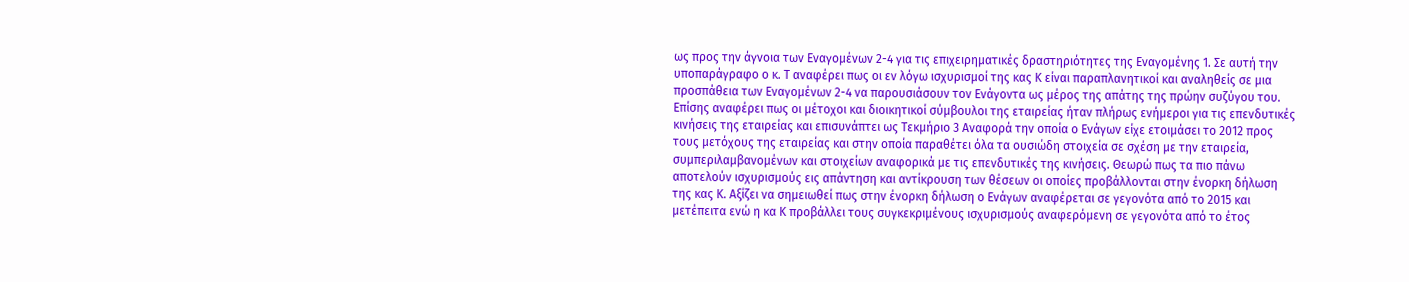ως προς την άγνοια των Εναγομένων 2-4 για τις επιχειρηματικές δραστηριότητες της Εναγομένης 1. Σε αυτή την υποπαράγραφο ο κ. Τ αναφέρει πως οι εν λόγω ισχυρισμοί της κας Κ είναι παραπλανητικοί και αναληθείς σε μια προσπάθεια των Εναγομένων 2-4 να παρουσιάσουν τον Ενάγοντα ως μέρος της απάτης της πρώην συζύγου του. Επίσης αναφέρει πως οι μέτοχοι και διοικητικοί σύμβουλοι της εταιρείας ήταν πλήρως ενήμεροι για τις επενδυτικές κινήσεις της εταιρείας και επισυνάπτει ως Τεκμήριο 3 Αναφορά την οποία ο Ενάγων είχε ετοιμάσει το 2012 προς τους μετόχους της εταιρείας και στην οποία παραθέτει όλα τα ουσιώδη στοιχεία σε σχέση με την εταιρεία, συμπεριλαμβανομένων και στοιχείων αναφορικά με τις επενδυτικές της κινήσεις. Θεωρώ πως τα πιο πάνω αποτελούν ισχυρισμούς εις απάντηση και αντίκρουση των θέσεων οι οποίες προβάλλονται στην ένορκη δήλωση της κας Κ. Αξίζει να σημειωθεί πως στην ένορκη δήλωση ο Ενάγων αναφέρεται σε γεγονότα από το 2015 και μετέπειτα ενώ η κα Κ προβάλλει τους συγκεκριμένους ισχυρισμούς αναφερόμενη σε γεγονότα από το έτος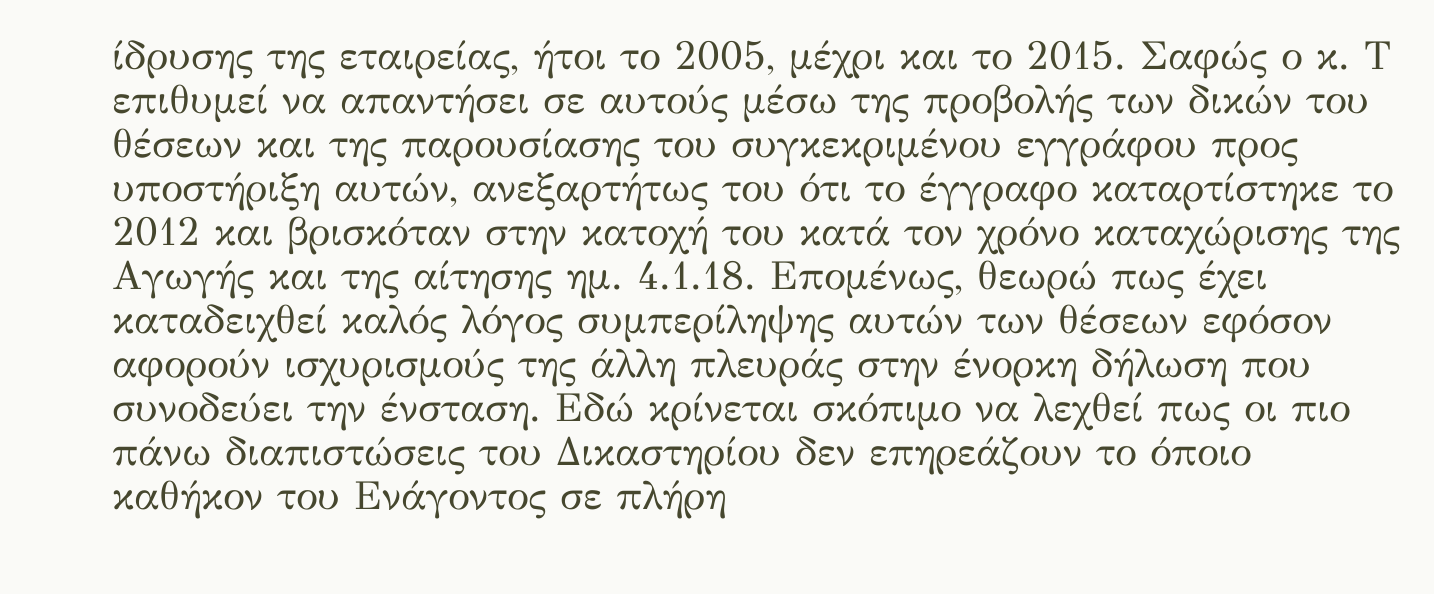ίδρυσης της εταιρείας, ήτοι το 2005, μέχρι και το 2015. Σαφώς ο κ. Τ επιθυμεί να απαντήσει σε αυτούς μέσω της προβολής των δικών του θέσεων και της παρουσίασης του συγκεκριμένου εγγράφου προς υποστήριξη αυτών, ανεξαρτήτως του ότι το έγγραφο καταρτίστηκε το 2012 και βρισκόταν στην κατοχή του κατά τον χρόνο καταχώρισης της Αγωγής και της αίτησης ημ. 4.1.18. Επομένως, θεωρώ πως έχει καταδειχθεί καλός λόγος συμπερίληψης αυτών των θέσεων εφόσον αφορούν ισχυρισμούς της άλλη πλευράς στην ένορκη δήλωση που συνοδεύει την ένσταση. Εδώ κρίνεται σκόπιμο να λεχθεί πως οι πιο πάνω διαπιστώσεις του Δικαστηρίου δεν επηρεάζουν το όποιο καθήκον του Ενάγοντος σε πλήρη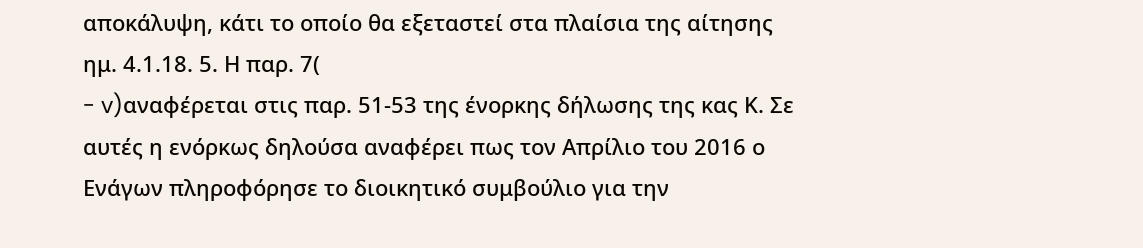αποκάλυψη, κάτι το οποίο θα εξεταστεί στα πλαίσια της αίτησης ημ. 4.1.18. 5. Η παρ. 7(
- v)αναφέρεται στις παρ. 51-53 της ένορκης δήλωσης της κας Κ. Σε αυτές η ενόρκως δηλούσα αναφέρει πως τον Απρίλιο του 2016 ο Ενάγων πληροφόρησε το διοικητικό συμβούλιο για την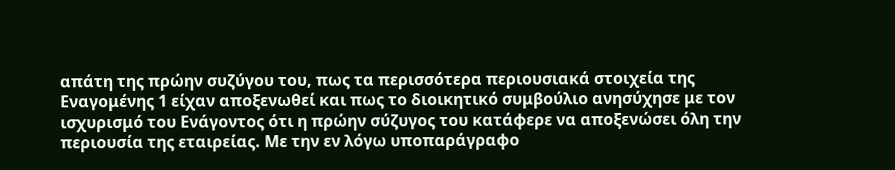απάτη της πρώην συζύγου του, πως τα περισσότερα περιουσιακά στοιχεία της Εναγομένης 1 είχαν αποξενωθεί και πως το διοικητικό συμβούλιο ανησύχησε με τον ισχυρισμό του Ενάγοντος ότι η πρώην σύζυγος του κατάφερε να αποξενώσει όλη την περιουσία της εταιρείας. Με την εν λόγω υποπαράγραφο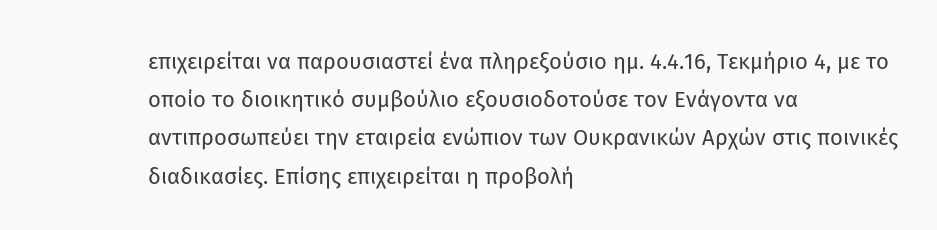επιχειρείται να παρουσιαστεί ένα πληρεξούσιο ημ. 4.4.16, Τεκμήριο 4, με το οποίο το διοικητικό συμβούλιο εξουσιοδοτούσε τον Ενάγοντα να αντιπροσωπεύει την εταιρεία ενώπιον των Ουκρανικών Αρχών στις ποινικές διαδικασίες. Επίσης επιχειρείται η προβολή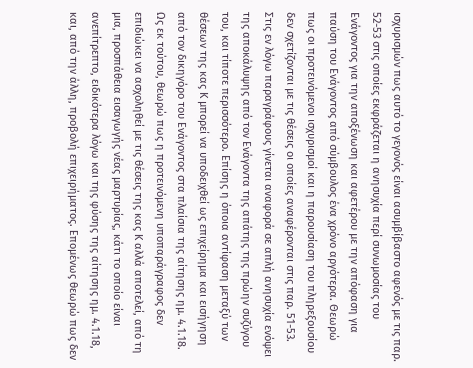ισχυρισμών πως αυτό το γεγονός είναι ασυμβίβαστο αφενός με τις παρ. 52-53 στις οποίες εκφράζεται η ανησυχία περί συνωμοσίας του Ενάγοντος για την αποξένωση και αφετέρου με την απόφαση για παύση του Ενάγοντος από σύμβουλος ένα χρόνο αργότερα. Θεωρώ πως οι προτεινόμενοι ισχυρισμοί και η παρουσίαση του πληρεξουσίου δεν σχετίζονται με τις θέσεις οι οποίες αναφέρονται στις παρ. 51-53. Στις εν λόγω παραγράφους γίνεται αναφορά σε απλή ανησυχία ενόψει της αποκάλυψης από τον Ενάγοντα της απάτης της πρώην συζύγου του, και τίποτε περισσότερο. Επίσης η όποια αντίφαση μεταξύ των θέσεων της κας Κ μπορεί να υποδειχθεί ως επιχείρημα και εισήγηση από τον δικηγόρο του Ενάγοντος στα πλαίσια της αίτησης ημ. 4.1.18. Ως εκ τούτου, θεωρώ πως η προτεινόμενη υποπαράγραφος δεν επιδιώκει να ασχοληθεί με τις θέσεις της κας Κ αλλά αποτελεί, από τη μια, προσπάθεια εισαγωγής νέας μαρτυρίας, κάτι το οποίο είναι ανεπίτρεπτο, ειδικότερα λόγω και της φύσης της αίτησης ημ. 4.1.18, και, από την άλλη, προβολή επιχειρήματος. Επομένως θεωρώ πως δεν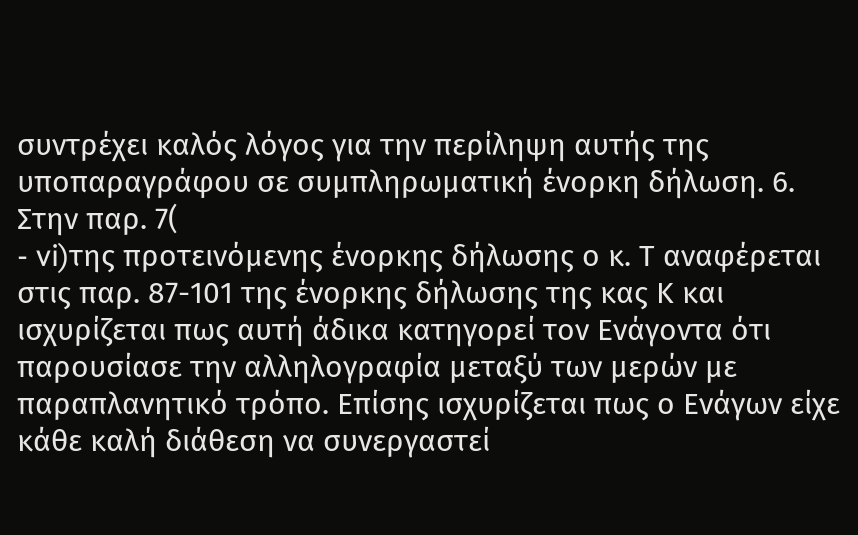συντρέχει καλός λόγος για την περίληψη αυτής της υποπαραγράφου σε συμπληρωματική ένορκη δήλωση. 6. Στην παρ. 7(
- vi)της προτεινόμενης ένορκης δήλωσης ο κ. Τ αναφέρεται στις παρ. 87-101 της ένορκης δήλωσης της κας Κ και ισχυρίζεται πως αυτή άδικα κατηγορεί τον Ενάγοντα ότι παρουσίασε την αλληλογραφία μεταξύ των μερών με παραπλανητικό τρόπο. Επίσης ισχυρίζεται πως ο Ενάγων είχε κάθε καλή διάθεση να συνεργαστεί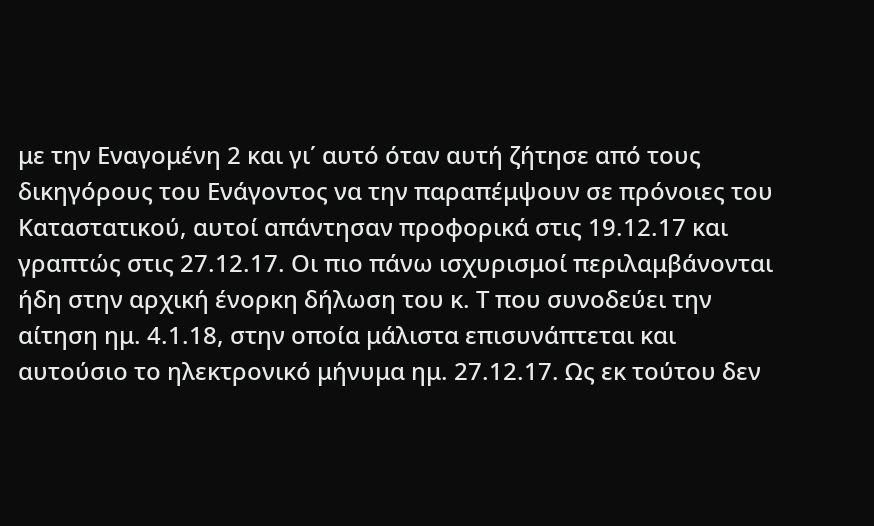με την Εναγομένη 2 και γι΄ αυτό όταν αυτή ζήτησε από τους δικηγόρους του Ενάγοντος να την παραπέμψουν σε πρόνοιες του Καταστατικού, αυτοί απάντησαν προφορικά στις 19.12.17 και γραπτώς στις 27.12.17. Οι πιο πάνω ισχυρισμοί περιλαμβάνονται ήδη στην αρχική ένορκη δήλωση του κ. Τ που συνοδεύει την αίτηση ημ. 4.1.18, στην οποία μάλιστα επισυνάπτεται και αυτούσιο το ηλεκτρονικό μήνυμα ημ. 27.12.17. Ως εκ τούτου δεν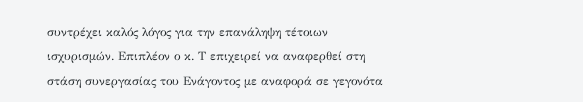συντρέχει καλός λόγος για την επανάληψη τέτοιων ισχυρισμών. Επιπλέον ο κ. Τ επιχειρεί να αναφερθεί στη στάση συνεργασίας του Ενάγοντος με αναφορά σε γεγονότα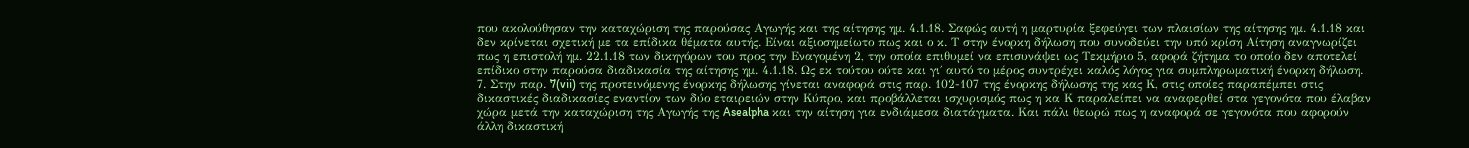που ακολούθησαν την καταχώριση της παρούσας Αγωγής και της αίτησης ημ. 4.1.18. Σαφώς αυτή η μαρτυρία ξεφεύγει των πλαισίων της αίτησης ημ. 4.1.18 και δεν κρίνεται σχετική με τα επίδικα θέματα αυτής. Είναι αξιοσημείωτο πως και ο κ. Τ στην ένορκη δήλωση που συνοδεύει την υπό κρίση Αίτηση αναγνωρίζει πως η επιστολή ημ. 22.1.18 των δικηγόρων του προς την Εναγομένη 2, την οποία επιθυμεί να επισυνάψει ως Τεκμήριο 5, αφορά ζήτημα το οποίο δεν αποτελεί επίδικο στην παρούσα διαδικασία της αίτησης ημ. 4.1.18. Ως εκ τούτου ούτε και γι΄ αυτό το μέρος συντρέχει καλός λόγος για συμπληρωματική ένορκη δήλωση. 7. Στην παρ. 7(vii) της προτεινόμενης ένορκης δήλωσης γίνεται αναφορά στις παρ. 102-107 της ένορκης δήλωσης της κας Κ, στις οποίες παραπέμπει στις δικαστικές διαδικασίες εναντίον των δύο εταιρειών στην Κύπρο, και προβάλλεται ισχυρισμός πως η κα Κ παραλείπει να αναφερθεί στα γεγονότα που έλαβαν χώρα μετά την καταχώριση της Αγωγής της Asealpha και την αίτηση για ενδιάμεσα διατάγματα. Και πάλι θεωρώ πως η αναφορά σε γεγονότα που αφορούν άλλη δικαστική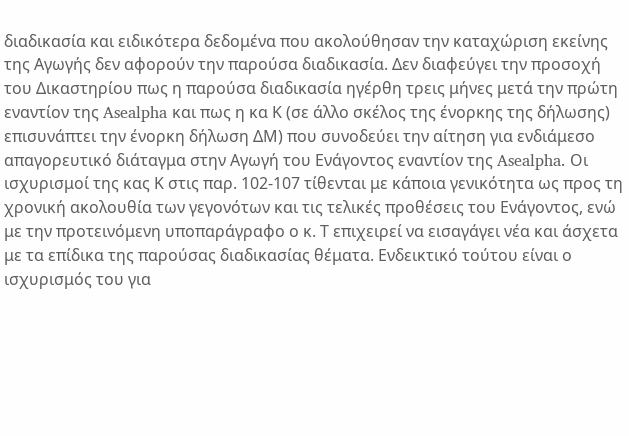διαδικασία και ειδικότερα δεδομένα που ακολούθησαν την καταχώριση εκείνης της Αγωγής δεν αφορούν την παρούσα διαδικασία. Δεν διαφεύγει την προσοχή του Δικαστηρίου πως η παρούσα διαδικασία ηγέρθη τρεις μήνες μετά την πρώτη εναντίον της Asealpha και πως η κα Κ (σε άλλο σκέλος της ένορκης της δήλωσης) επισυνάπτει την ένορκη δήλωση ΔΜ) που συνοδεύει την αίτηση για ενδιάμεσο απαγορευτικό διάταγμα στην Αγωγή του Ενάγοντος εναντίον της Asealpha. Οι ισχυρισμοί της κας Κ στις παρ. 102-107 τίθενται με κάποια γενικότητα ως προς τη χρονική ακολουθία των γεγονότων και τις τελικές προθέσεις του Ενάγοντος, ενώ με την προτεινόμενη υποπαράγραφο ο κ. Τ επιχειρεί να εισαγάγει νέα και άσχετα με τα επίδικα της παρούσας διαδικασίας θέματα. Ενδεικτικό τούτου είναι ο ισχυρισμός του για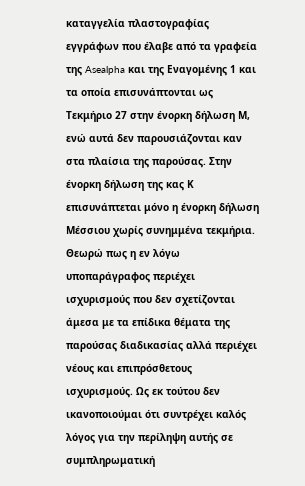καταγγελία πλαστογραφίας εγγράφων που έλαβε από τα γραφεία της Asealpha και της Εναγομένης 1 και τα οποία επισυνάπτονται ως Τεκμήριο 27 στην ένορκη δήλωση Μ, ενώ αυτά δεν παρουσιάζονται καν στα πλαίσια της παρούσας. Στην ένορκη δήλωση της κας Κ επισυνάπτεται μόνο η ένορκη δήλωση Μέσσιου χωρίς συνημμένα τεκμήρια. Θεωρώ πως η εν λόγω υποπαράγραφος περιέχει ισχυρισμούς που δεν σχετίζονται άμεσα με τα επίδικα θέματα της παρούσας διαδικασίας αλλά περιέχει νέους και επιπρόσθετους ισχυρισμούς. Ως εκ τούτου δεν ικανοποιούμαι ότι συντρέχει καλός λόγος για την περίληψη αυτής σε συμπληρωματική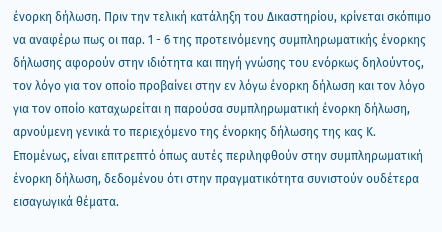ένορκη δήλωση. Πριν την τελική κατάληξη του Δικαστηρίου, κρίνεται σκόπιμο να αναφέρω πως οι παρ. 1 - 6 της προτεινόμενης συμπληρωματικής ένορκης δήλωσης αφορούν στην ιδιότητα και πηγή γνώσης του ενόρκως δηλούντος, τον λόγο για τον οποίο προβαίνει στην εν λόγω ένορκη δήλωση και τον λόγο για τον οποίο καταχωρείται η παρούσα συμπληρωματική ένορκη δήλωση, αρνούμενη γενικά το περιεχόμενο της ένορκης δήλωσης της κας Κ. Επομένως, είναι επιτρεπτό όπως αυτές περιληφθούν στην συμπληρωματική ένορκη δήλωση, δεδομένου ότι στην πραγματικότητα συνιστούν ουδέτερα εισαγωγικά θέματα.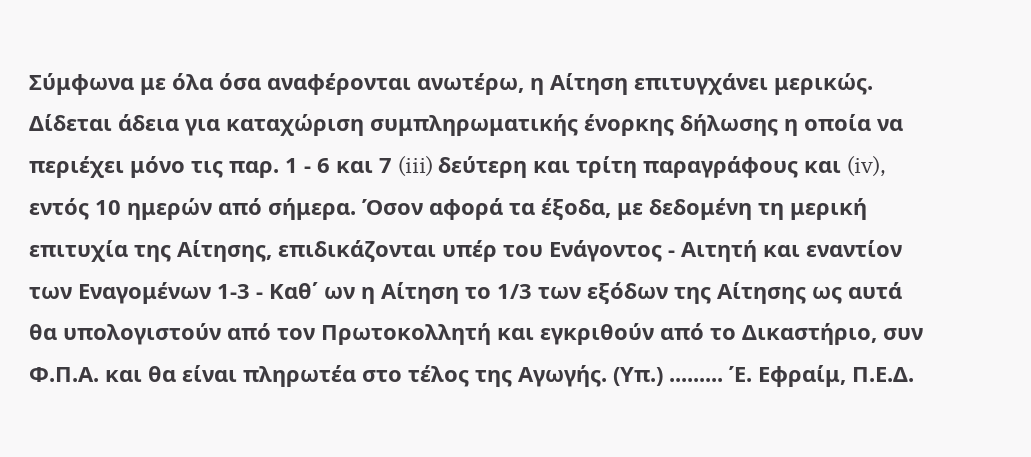Σύμφωνα με όλα όσα αναφέρονται ανωτέρω, η Αίτηση επιτυγχάνει μερικώς. Δίδεται άδεια για καταχώριση συμπληρωματικής ένορκης δήλωσης η οποία να περιέχει μόνο τις παρ. 1 - 6 και 7 (iii) δεύτερη και τρίτη παραγράφους και (iv), εντός 10 ημερών από σήμερα. Όσον αφορά τα έξοδα, με δεδομένη τη μερική επιτυχία της Αίτησης, επιδικάζονται υπέρ του Ενάγοντος - Αιτητή και εναντίον των Εναγομένων 1-3 - Καθ΄ ων η Αίτηση το 1/3 των εξόδων της Αίτησης ως αυτά θα υπολογιστούν από τον Πρωτοκολλητή και εγκριθούν από το Δικαστήριο, συν Φ.Π.Α. και θα είναι πληρωτέα στο τέλος της Αγωγής. (Υπ.) ......... Έ. Εφραίμ, Π.Ε.Δ.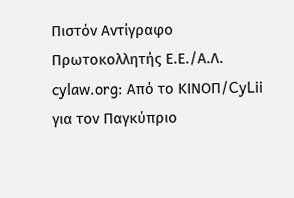Πιστόν Αντίγραφο Πρωτοκολλητής Ε.Ε./Α.Λ. cylaw.org: Από το ΚΙΝOΠ/CyLii για τον Παγκύπριο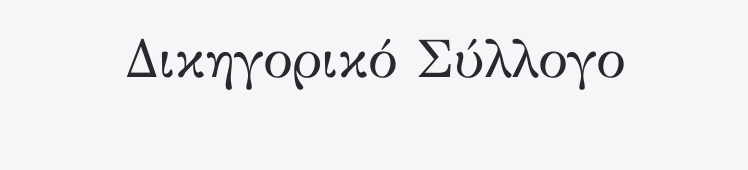Δικηγορικό Σύλλογο